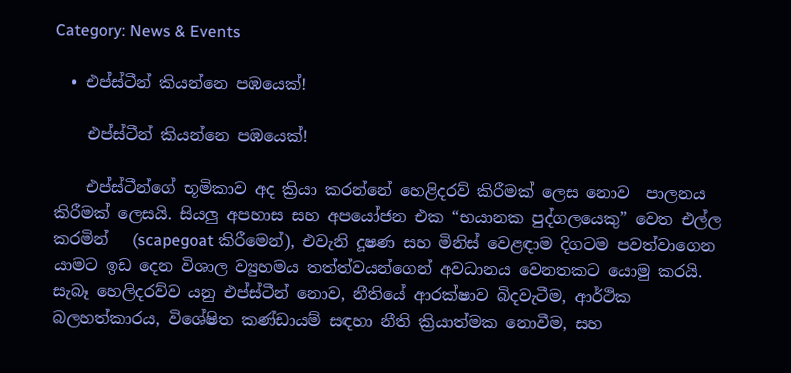Category: News & Events

  • එප්ස්ටීන් කියන්නෙ පඹයෙක්!

    එප්ස්ටීන් කියන්නෙ පඹයෙක්!

    එප්ස්ටීන්ගේ භූමිකාව අද ක්‍රියා කරන්නේ හෙළිදරව් කිරීමක් ලෙස නොව  පාලනය කිරීමක් ලෙසයි. සියලු අපහාස සහ අපයෝජන එක “භයානක පුද්ගලයෙකු” වෙත එල්ල කරමින්   (scapegoat කිරීමෙන්), එවැනි දූෂණ සහ මිනිස් වෙළඳාම දිගටම පවත්වාගෙන යාමට ඉඩ දෙන විශාල ව්‍යුහමය තත්ත්වයන්ගෙන් අවධානය වෙනතකට යොමු කරයි. සැබෑ හෙලිදරව්ව යනු එප්ස්ටීන් නොව, නීතියේ ආරක්ෂාව බිදවැටීම, ආර්ථික බලහත්කාරය, විශේෂිත කණ්ඩායම් සඳහා නීති ක්‍රියාත්මක නොවීම, සහ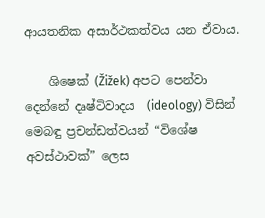ආයතනික අසාර්ථකත්වය යන ඒවාය.

    ශිෂෙක් (Žižek) අපට පෙන්වා දෙන්නේ දෘෂ්ටිවාදය  (ideology) විසින් මෙබඳු ප්‍රචන්ඩත්වයන් “විශේෂ අවස්ථාවක්” ලෙස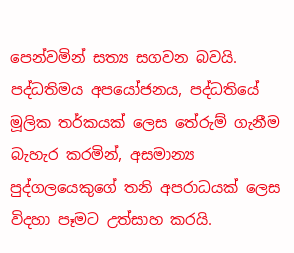පෙන්වමින් සත්‍ය සගවන බවයි. පද්ධතිමය අපයෝජනය, පද්ධතියේ මූලික තර්කයක් ලෙස තේරුම් ගැනීම බැහැර කරමින්, අසමාන්‍ය පුද්ගලයෙකුගේ තනි අපරාධයක් ලෙස විදහා පෑමට උත්සාහ කරයි.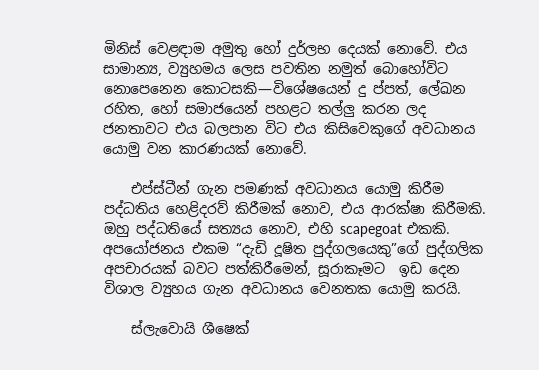මිනිස් වෙළඳාම අමුතු හෝ දුර්ලභ දෙයක් නොවේ. එය සාමාන්‍ය, ව්‍යුහමය ලෙස පවතින නමුත් බොහෝවිට නොපෙනෙන කොටසකි—විශේෂයෙන් දු ප්පත්, ලේඛන රහිත, හෝ සමාජයෙන් පහළට තල්ලු කරන ලද ජනතාවට එය බලපාන විට එය කිසිවෙකුගේ අවධානය යොමු වන කාරණයක් නොවේ.

    එප්ස්ටීන් ගැන පමණක් අවධානය යොමු කිරීම පද්ධතිය හෙළිදරව් කිරීමක් නොව, එය ආරක්ෂා කිරීමකි. ඔහු පද්ධතියේ සත්‍යය නොව, එහි scapegoat එකකි. අපයෝජනය එකම “දැඩි දූෂිත පුද්ගලයෙකු”ගේ පුද්ගලික අපචාරයක් බවට පත්කිරීමෙන්, සූරාකෑමට  ඉඩ දෙන විශාල ව්‍යුහය ගැන අවධානය වෙනතක යොමු කරයි.

    ස්ලැවොයි ශීෂෙක්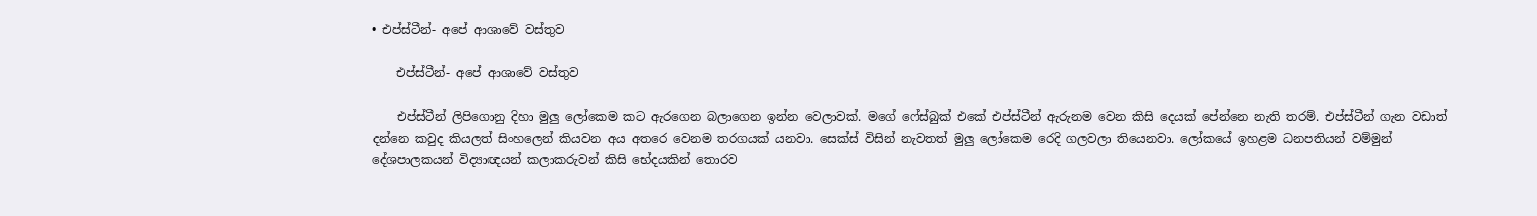• එප්ස්ටීන්- අපේ ආශාවේ වස්තුව

    එප්ස්ටීන්- අපේ ආශාවේ වස්තුව

    එප්ස්ටීන් ලිපිගොනු දිහා මුලු ලෝකෙම කට ඇරගෙන බලාගෙන ඉන්න වෙලාවක්. මගේ ෆේස්බුක් එකේ එප්ස්ටීන් ඇරුනම වෙන කිසි දෙයක් පේන්නෙ නැති තරම්. එප්ස්ටීන් ගැන වඩාත් දන්නෙ කවුද කියලත් සිංහලෙන් කියවන අය අතරෙ වෙනම තරගයක් යනවා. සෙක්ස් විසින් නැවතත් මුලු ලෝකෙම රෙදි ගලවලා තියෙනවා. ලෝකයේ ඉහළම ධනපතියන් වම්මුන් දේශපාලකයන් විද්‍යාඥයන් කලාකරුවන් කිසි භේදයකින් තොරව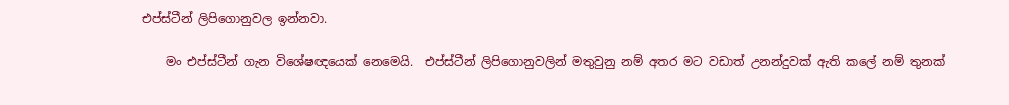එප්ස්ටීන් ලිපිගොනුවල ඉන්නවා.

    මං එප්ස්ටීන් ගැන විශේෂඥයෙක් නෙමෙයි.  එප්ස්ටීන් ලිපිගොනුවලින් මතුවුනු නම් අතර මට වඩාත් උනන්දුවක් ඇති කලේ නම් තුනක්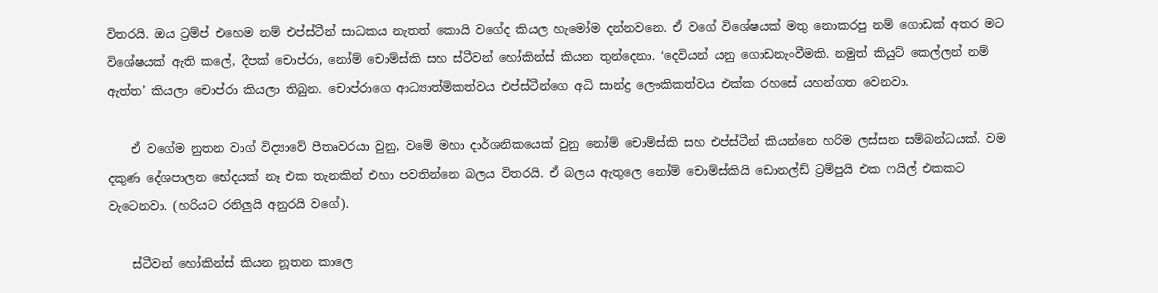විතරයි. ඔය ට්‍රම්ප් එහෙම නම් එප්ස්ටීන් සාධකය නැතත් කොයි වගේද කියල හැමෝම දන්නවනෙ. ඒ වගේ විශේෂයක් මතු නොකරපු නම් ගොඩක් අතර මට විශේෂයක් ඇති කලේ, දීපක් චොප්රා, නෝම් චොම්ස්කි සහ ස්ටීවන් හෝකින්ස් කියන තුන්දෙනා. ‘දෙවියන් යනු ගොඩනැංවීමකි. නමුත් කියුට් කෙල්ලන් නම් ඇත්ත’ කියලා චොප්රා කියලා තිබුන. චොප්රාගෙ ආධ්‍යාත්මිකත්වය එප්ස්ටීන්ගෙ අධි සාන්ද්‍ර ‍ලෞකිකත්වය එක්ක රහසේ යහන්ගත වෙනවා.

    ඒ වගේම නුතන වාග් විද්‍යාවේ පීතෘවරයා වුනු, වමේ මහා දාර්ශනිකයෙක් වුනු නෝම් චොම්ස්කි සහ එප්ස්ටීන් කියන්නෙ හරිම ලස්සන සම්බන්ධයක්. වම දකුණ දේශපාලන භේදයක් නෑ එක තැනකින් එහා පවතින්නෙ බලය විතරයි. ඒ බලය ඇතුලෙ නෝම් චොම්ස්කියි ඩොනල්ඩ් ට්‍රම්පුයි එක ෆයිල් එකකට වැටෙනවා. (හරියට රනිලුයි අනුරයි වගේ).

    ස්ටීවන් හෝකින්ස් කියන නූත‍න කාලෙ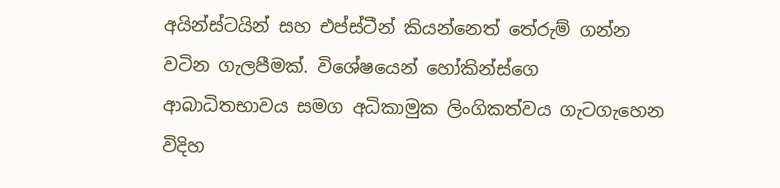අයින්ස්ටයින් සහ එප්ස්ටීන් කියන්නෙත් තේරුම් ගන්න වටින ගැලපීමක්. විශේෂයෙන් හෝකින්ස්ගෙ ආබාධිතභාවය සමග අධිකාමුක ලිංගිකත්වය ගැටගැහෙන විදිහ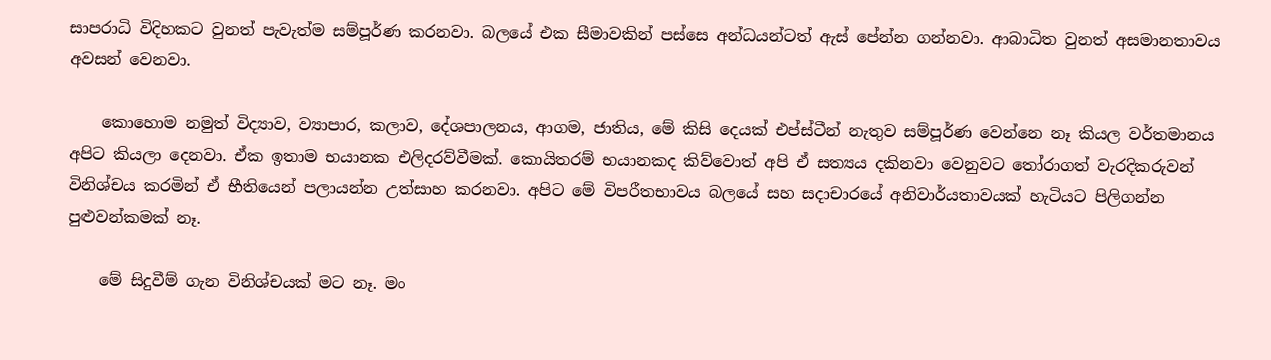සාපරාධි විදිහකට වුනත් පැවැත්ම සම්පූර්ණ කරනවා. බලයේ එක සීමාවකින් පස්සෙ අන්ධයන්ටත් ඇස් පේන්න ගන්නවා. ආබාධිත වුනත් අසමානතාවය අවසන් වෙනවා.

    කොහොම නමුත් විද්‍යාව, ව්‍යාපාර, කලාව, දේශපාලනය, ආගම, ජාතිය, මේ කිසි දෙයක් එප්ස්ටීන් නැතුව සම්පූර්ණ වෙන්නෙ නෑ කියල වර්තමානය අපිට කියලා දෙනවා. ඒක ඉතාම භයානක එලිදරව්වීමක්. කොයිතරම් භයානකද කිව්වොත් අපි ඒ සත්‍යය දකිනවා වෙනුවට තෝරාගත් වැරදිකරුවන් විනිශ්චය කරමින් ඒ භීතියෙන් පලායන්න උත්සාහ කරනවා. අපිට මේ විපරීතභාවය බලයේ සහ සදාචාරයේ අනිවාර්යතාවයක් හැටියට පිලිගන්න පුළුවන්කමක් නෑ.

    මේ සිදුවීම් ගැන විනිශ්චයක් මට නෑ. මං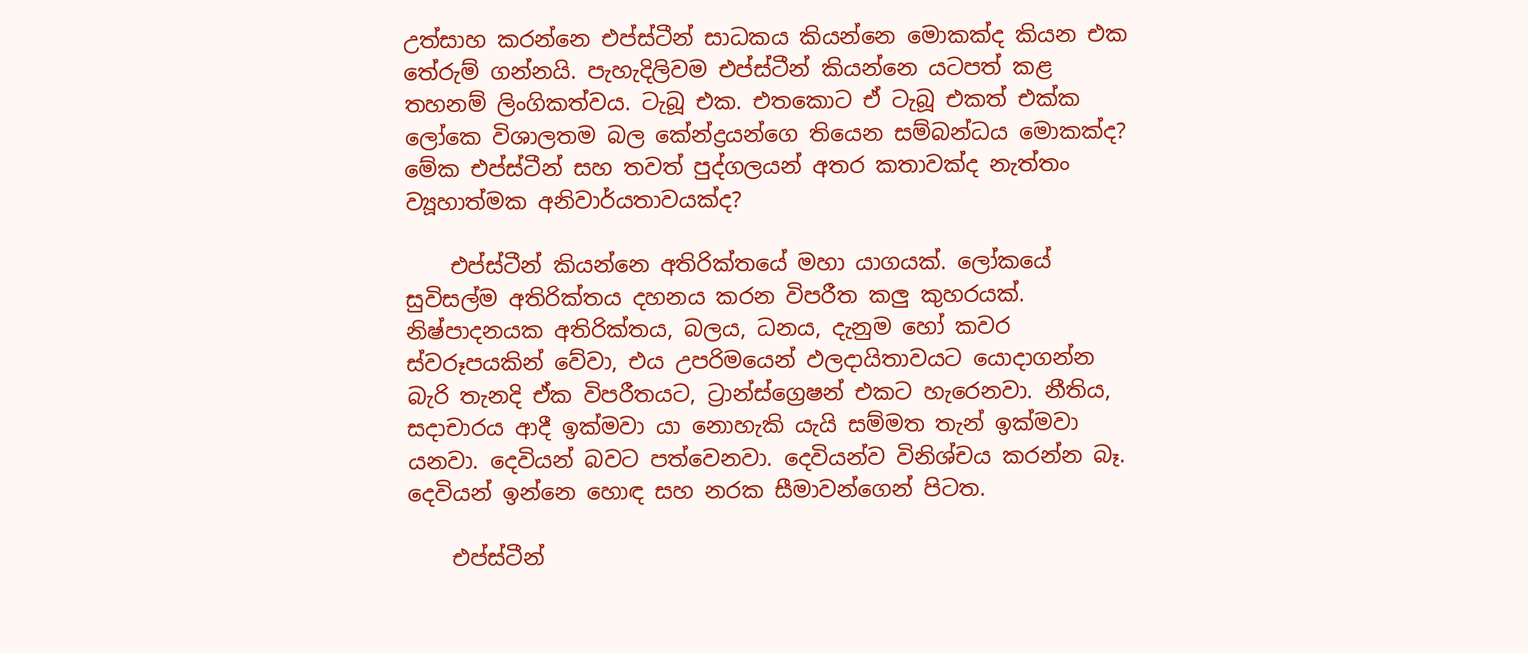උත්සාහ කරන්නෙ එප්ස්ටීන් සාධකය කියන්නෙ මොකක්ද කියන එක තේරුම් ගන්නයි. පැහැදිලිවම එප්ස්ටීන් කියන්නෙ යටපත් කළ තහනම් ලිංගිකත්වය. ටැබූ එක. එතකොට ඒ ටැබූ එකත් එක්ක ලෝකෙ විශාලතම බල කේන්ද්‍රයන්ගෙ තියෙන සම්බන්ධය මොකක්ද? මේක එප්ස්ටීන් සහ තවත් පුද්ගලයන් අතර කතාවක්ද නැත්තං ව්‍යූහාත්මක අනිවාර්යතාවයක්ද?

    එප්ස්ටීන් කියන්නෙ අතිරික්තයේ මහා යාගයක්. ලෝකයේ සුවිසල්ම අතිරික්තය දහනය කරන විපරීත කලු කුහරයක්. නිෂ්පාදනයක අතිරික්තය, බලය, ධනය, දැනුම හෝ කවර ස්වරූපයකින් වේවා, එය උපරිමයෙන් ඵලදායිතාවයට යොදාගන්න බැරි තැනදි ඒක විපරීතයට, ට්‍රාන්ස්ග්‍රෙෂන් එකට හැරෙනවා. නීතිය, සදාචාරය ආදී ඉක්මවා යා නොහැකි යැයි සම්මත තැන් ඉක්මවා යනවා. දෙවියන් බවට පත්වෙනවා. දෙවියන්ව විනිශ්චය කරන්න බෑ. දෙවියන් ඉන්නෙ හොඳ සහ නරක සීමාවන්ගෙන් පිටත.

    එප්ස්ටීන්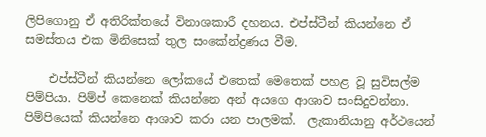ලිපිගොනු ඒ අතිරික්තයේ විනාශකාරී දහනය. එප්ස්ටීන් කියන්නෙ ඒ සමස්තය එක මිනිසෙක් තුල සංකේන්ද්‍රණය වීම.

    එප්ස්ටීන් කියන්නෙ ලෝකයේ එතෙක් මෙතෙක් පහළ වූ සුවිසල්ම පිම්පියා. පිම්ප් කෙනෙක් කියන්නෙ අන් අයගෙ ආශාව සංසිදුවන්නා. පිම්පියෙක් කියන්නෙ ආශාව කරා යන පාලමක්.  ලැකානියානු අර්ථයෙන්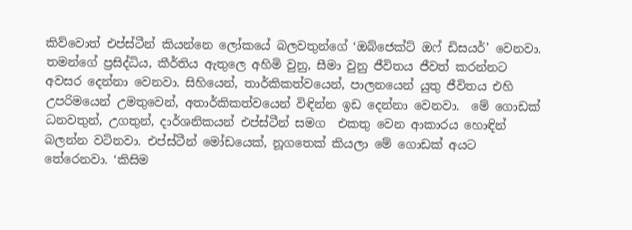කිව්වොත් එප්ස්ටීන් කියන්නෙ ලෝකයේ බලවතුන්ගේ ‘ඔබ්ජෙක්ට් ඔෆ් ඩිසයර්’ වෙනවා. තමන්ගේ ප්‍රසිද්ධිය, කීර්තිය ඇතුලෙ අහිමි වුනු, සීමා වුනු ජීවිතය ජීවත් කරන්නට අවසර දෙන්නා වෙනවා. සිහියෙන්, තාර්කිකත්වයෙන්, පාලනයෙන් යුතු ජීවිතය එහි උපරිමයෙන් උමතුවෙන්, අතාර්කිකත්වයෙන් විඳින්න ඉඩ දෙන්නා වෙනවා.  මේ ගොඩක් ධනවතුන්, උගතුන්, දාර්ශනිකයන් එප්ස්ටීන් සමග  එකතු වෙන ආකාරය හොඳින් බලන්න වටිනවා. එප්ස්ටීන් මෝඩයෙක්, නූගතෙක් කියලා මේ ගොඩක් අයට තේරෙනවා. ‘කිසිම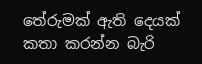තේරුමක් ඇති දෙයක් කතා කරන්න බැරි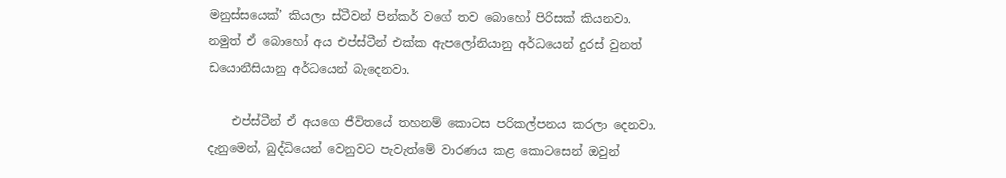මනුස්සයෙක්’ කියලා ස්ටීවන් පින්කර් වගේ තව බොහෝ පිරිසක් කියනවා. නමුත් ඒ බොහෝ අය එප්ස්ටීන් එක්ක ඇපලෝනියානු අර්ධයෙන් දුරස් වුනත්  ඩයොනීසියානු අර්ධයෙන් බැදෙනවා.

    එප්ස්ටීන් ඒ අයගෙ ජීවිතයේ තහනම් කොටස පරිකල්පනය කරලා දෙනවා. දැනුමෙන්, බුද්ධියෙන් වෙනුවට පැවැත්මේ වාරණය කළ කොටසෙන් ඔවුන්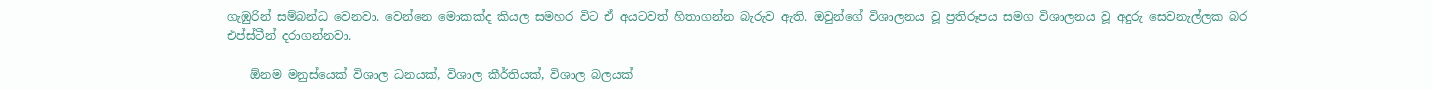ගැඹුරින් සම්බන්ධ වෙනවා. වෙන්නෙ මොකක්ද කියල සමහර විට ඒ අයටවත් හිතාගන්න බැරුව ඇති. ඔවුන්ගේ විශාලනය වූ ප්‍රතිරූපය සමග විශාලනය වූ අදුරු සෙවනැල්ලක බර එප්ස්ටීන් දරාගන්නවා.

    ඕනම මනුස්යෙක් විශාල ධනයක්, විශාල කීර්තියක්, විශාල බලයක්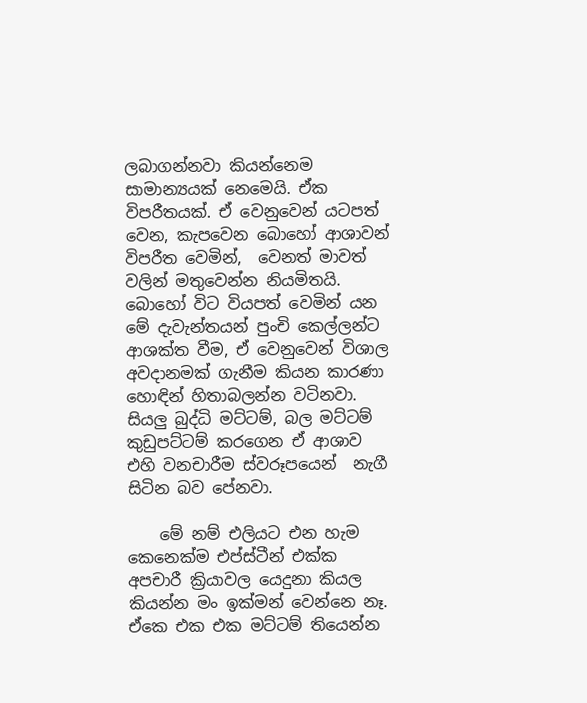ලබාගන්නවා කියන්නෙම සාමාන්‍යයක් නෙමෙයි. ඒක විපරීතයක්. ඒ වෙනුවෙන් යටපත් වෙන, කැපවෙන බොහෝ ආශාවන් විපරීත වෙමින්,  වෙනත් මාවත් වලින් මතුවෙන්න නියමිතයි. බොහෝ විට වියපත් වෙමින් යන මේ දැවැන්තයන් පුංචි කෙල්ලන්ට ආශක්ත වීම, ඒ වෙනුවෙන් විශාල අවදානමක් ගැනීම කියන කාරණා හොඳින් හිතාබලන්න වටිනවා. සියලු බුද්ධි මට්ටම්, බල මට්ටම් කුඩුපට්ටම් කරගෙන ඒ ආශාව එහි වනචාරීම ස්වරූපයෙන්  නැගී සිටින බව පේනවා.

    මේ නම් එලියට එන හැම කෙනෙක්ම එප්ස්ටීන් එක්ක අපචාරී ක්‍රියාවල යෙදුනා කියල කියන්න මං ඉක්මන් වෙන්නෙ නෑ. ඒකෙ එක එක මට්ටම් තියෙන්න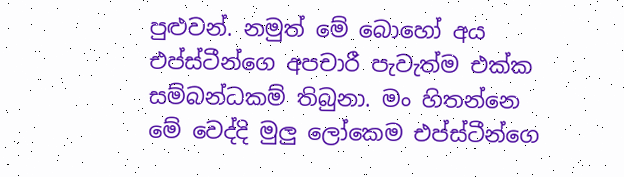පුළුවන්. නමුත් මේ බොහෝ අය එප්ස්ටීන්ගෙ අපචාරී පැවැත්ම එක්ක සම්බන්ධකම් තිබුනා. මං හිතන්නෙ මේ වෙද්දි මුලු ලෝකෙම එප්ස්ටීන්ගෙ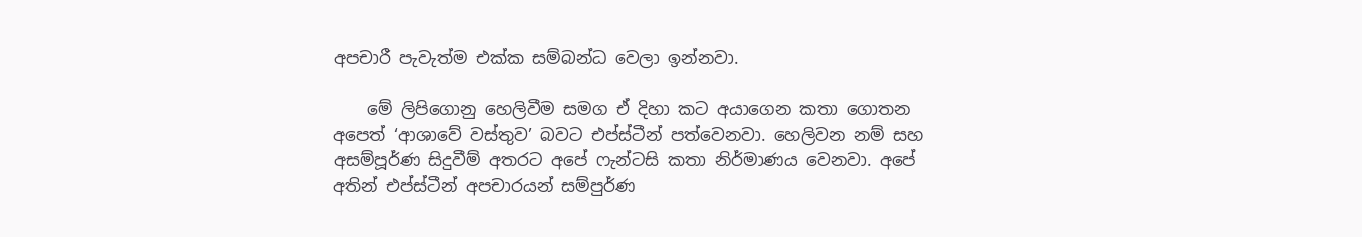අපචාරී පැවැත්ම එක්ක සම්බන්ධ වෙලා ඉන්නවා.

    මේ ලිපිගොනු හෙලිවීම සමග ඒ දිහා කට අයාගෙන කතා ගොතන අපෙත් ‘ආශාවේ වස්තුව’ බවට එප්ස්ටීන් පත්වෙනවා. හෙලිවන නම් සහ අසම්පූර්ණ සිදුවීම් අතරට අපේ ෆැන්ටසි කතා නිර්මාණය වෙනවා. අපේ අතින් එප්ස්ටීන් අපචාරයන් සම්පුර්ණ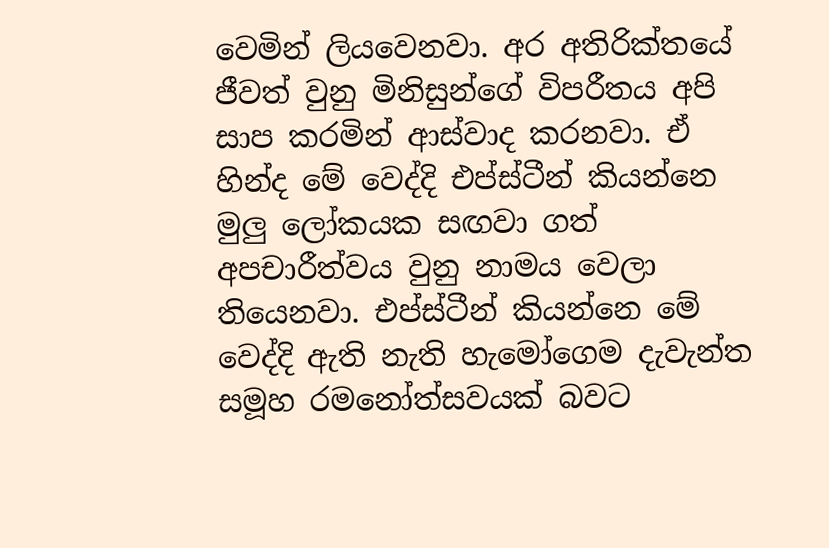වෙමින් ලියවෙනවා. අර අතිරික්තයේ ජීවත් වුනු මිනිසුන්ගේ විපරීතය අපි සාප කරමින් ආස්වාද කරනවා. ඒ හින්ද මේ වෙද්දි එප්ස්ටීන් කියන්නෙ මුලු ලෝකයක සඟවා ගත් අපචාරීත්වය වුනු නාමය වෙලා තියෙනවා. එප්ස්ටීන් කියන්නෙ මේ වෙද්දි ඇති නැති හැමෝගෙම දැවැන්ත සමූහ රමනෝත්සවයක් බවට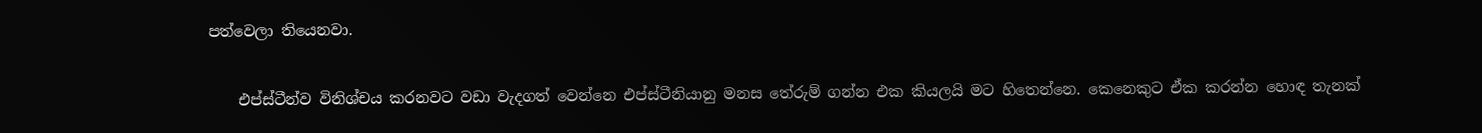පත්වෙලා තියෙනවා.

    එප්ස්ටීන්ව විනිශ්චය කරනවට වඩා වැදගත් වෙන්නෙ එප්ස්ටීනියානු මනස තේරුම් ගන්න එක කියලයි මට හිතෙන්නෙ. කෙනෙකුට ඒක කරන්න හොඳ තැනක්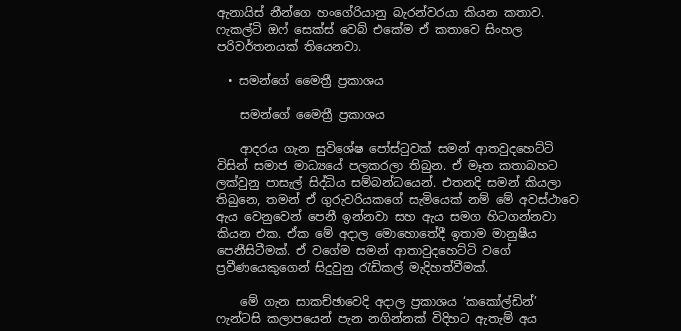ඇනායිස් නීන්ගෙ හංගේරියානු බැරන්වරයා කියන කතාව. ෆැකල්ටි ඔෆ් සෙක්ස් වෙබ් එකේම ඒ කතාවෙ සිංහල පරිවර්තනයක් තියෙනවා.

  • සමන්ගේ මෛත්‍රී ප්‍රකාශය

    සමන්ගේ මෛත්‍රී ප්‍රකාශය

    ආදරය ගැන සුවිශේෂ පෝස්ටුවක් සමන් ආතවුදහෙට්ටි විසින් ‍සමාජ මාධ්‍යයේ පලකරලා තිබුන. ඒ මෑත කතාබහට ලක්වුනු පාසැල් සිද්ධිය සම්බන්ධයෙන්. එතනදි සමන් කියලා තිබුනෙ, තමන් ඒ ගුරුවරියකගේ සැමියෙක් නම් මේ අවස්ථාවෙ ඇය වෙනුවෙන් පෙනී ඉන්නවා සහ ඇය සමග හිටගන්නවා කියන එක. ඒක මේ අදාල මොහොතේදී ඉතාම මානුෂීය පෙනීසිටීමක්. ඒ වගේම සමන් ආතාවුදහෙට්ටි වගේ ප්‍රවීණයෙකුගෙන් සිදුවුනු රැඩිකල් මැදිහත්වීමක්.

    මේ ගැන සාකච්ඡාවෙදි අදාල ප්‍රකාශය ‘කකෝල්ඩින්’ ෆැන්‍‍ටසි කලාපයෙන් පැන නගින්නක් විදිහට ඇතැම් අය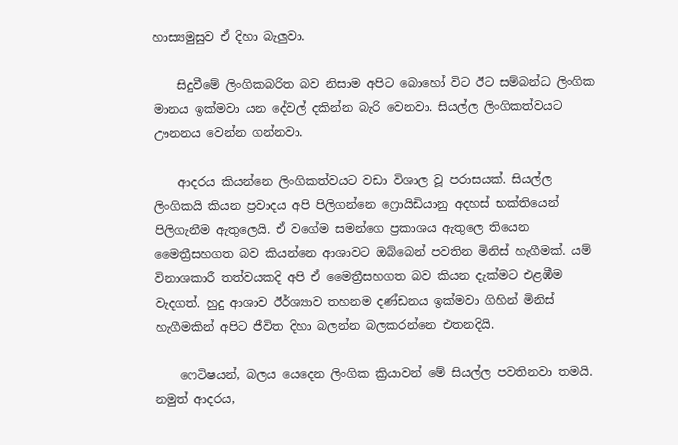හාස්‍යමුසුව ඒ දිහා බැලුවා.

    සිදුවීමේ ලිංගිකබරිත බව නිසාම අපිට බොහෝ විට ඊට සම්බන්ධ ලිංගික මානය ඉක්මවා යන දේවල් දකින්න බැරි වෙනවා. සියල්ල ලිංගිකත්වයට ඌනනය වෙන්න ගන්නවා.

    ආදරය කියන්නෙ ලිංගිකත්වයට වඩා විශාල වූ පරාසයක්. සියල්ල ලිංගිකයි කියන ප්‍රවාදය අපි පිලිගන්නෙ ෆ්‍රොයිඩියානු අදහස් භක්තියෙන් පිලිගැනීම ඇතුලෙයි. ඒ වගේම සමන්ගෙ ප්‍රකාශය ඇතුලෙ තියෙන මෛත්‍රීසහගත බව කියන්නෙ ආශාවට ඔබ්බෙන් පවතින මිනිස් හැගීමක්. යම් විනාශකාරී තත්වයකදි අපි ඒ මෛත්‍රීසහගත බව කියන දැක්මට එළඹීම වැදගත්. හුදු ආශාව ඊර්ශ්‍යාව තහනම දණ්ඩනය ඉක්මවා ගිහින් මිනිස් හැගීමකින් අපිට ජීවිත දිහා බලන්න බලකරන්නෙ එතනදියි.

    ෆෙටිෂයන්, බලය යෙදෙන ලිංගික ක්‍රියාවන් මේ සියල්ල පවතිනවා තමයි. නමුත් ආදරය,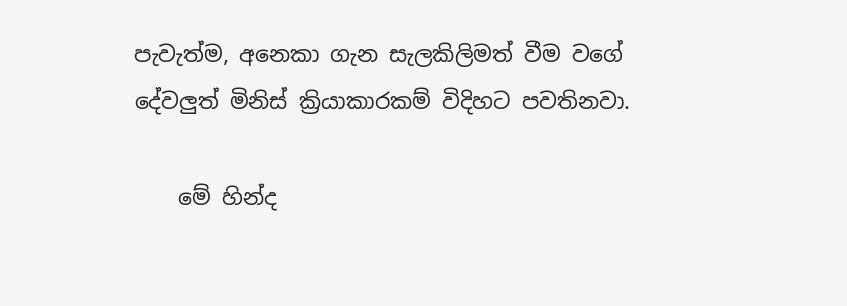පැවැත්ම, අනෙකා ගැන සැලකිලිමත් වීම වගේ දේවලුත් මිනිස් ක්‍රියාකාරකම් විදිහට පවතිනවා.

    මේ හින්ද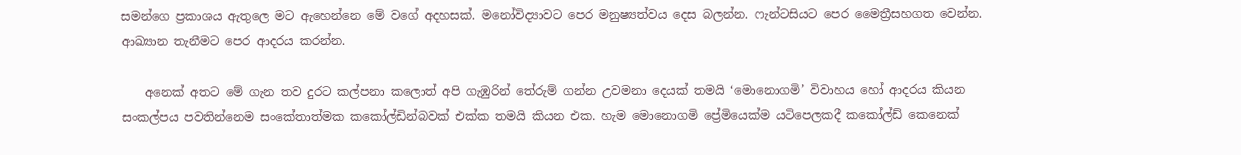සමන්ගෙ ප්‍රකාශය ඇතුලෙ මට ඇහෙන්නෙ මේ වගේ අදහසක්. මනෝවිද්‍යාවට පෙර මනුෂ්‍යත්වය දෙස බලන්න. ෆැන්‍ටසියට පෙර මෛත්‍රීසහගත වෙන්න. ආඛ්‍යාන තැනීමට පෙර ආදරය කරන්න.

    අනෙක් අතට මේ ගැන තව දුරට කල්පනා කලොත් අපි ගැඹුරින් තේරුම් ගන්න උවමනා දෙයක් තමයි ‘මොනොගමි’ විවාහය හෝ ආදරය කියන සංකල්පය පවතින්නෙම සංකේතාත්මක කකෝල්ඩින්බවක් එක්ක තමයි කියන එක. හැම මොනොගමි ප්‍රේමියෙක්ම යටිපෙලකදී ක‍කෝල්ඩ් කෙනෙක්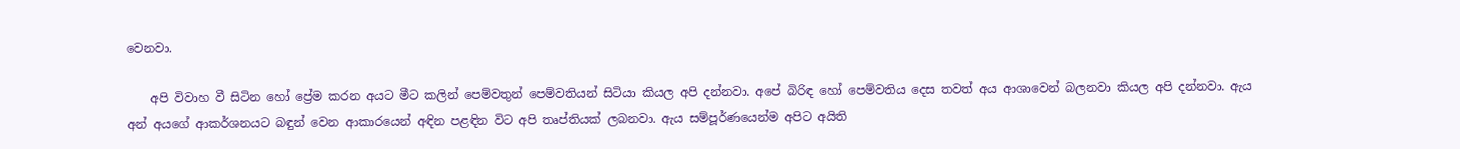වෙනවා.

    අපි විවාහ වී සිටින හෝ ප්‍රේම කරන අයට මීට කලින් පෙම්වතුන් පෙම්වතියන් සිටියා කියල අපි දන්නවා. අපේ බිරිඳ හෝ පෙම්වතිය දෙස තවත් අය ආශාවෙන් බලනවා කියල අපි දන්නවා. ඇය අන් අයගේ ආකර්ශනයට බඳුන් වෙන ආකාරයෙන් අඳින පළඳින විට අපි තෘප්තියක් ලබනවා. ඇය සම්පූර්ණයෙන්ම අපිට අයිති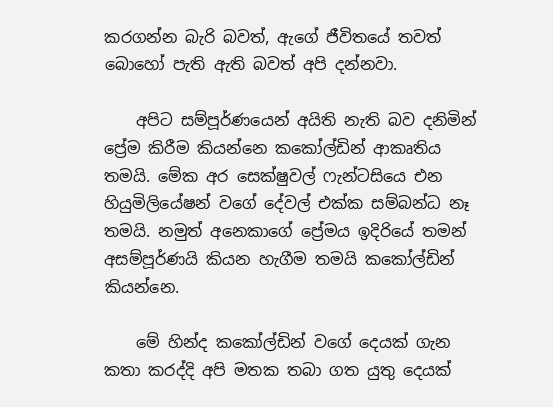කරගන්න බැරි බවත්, ඇගේ ජීවිතයේ තවත් බොහෝ පැති ඇති බවත් අපි දන්නවා.

    අපිට සම්පූර්ණයෙන් අයිති නැති බව දනිමින් ප්‍රේම කිරීම කියන්නෙ කකෝල්ඩින් ආකෘතිය තමයි. මේක අර සෙක්ෂුවල් ෆැන්ටසියෙ එන හියුමිලියේෂන් වගේ දේවල් එක්ක සම්බන්ධ නෑ තමයි. නමුත් අනෙකාගේ ප්‍රේමය ඉදිරියේ තමන් අසම්පූර්ණයි කියන හැගීම තමයි කකෝල්ඩින් කියන්නෙ.

    මේ හින්ද කකෝල්ඩින් වගේ දෙයක් ගැන කතා කරද්දි අපි මතක තබා ගත යුතු දෙයක්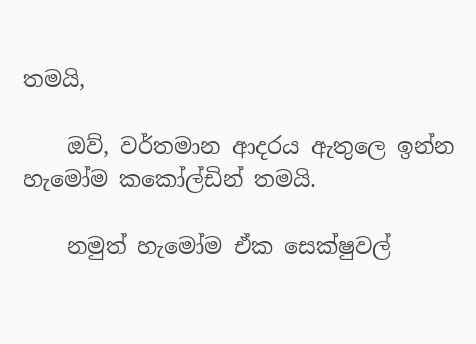තමයි,

    ඔව්, වර්තමාන ආදරය ඇතුලෙ ඉන්න හැමෝම කකෝල්ඩින් තමයි.

    නමුත් හැමෝම ඒක සෙක්ෂුවල්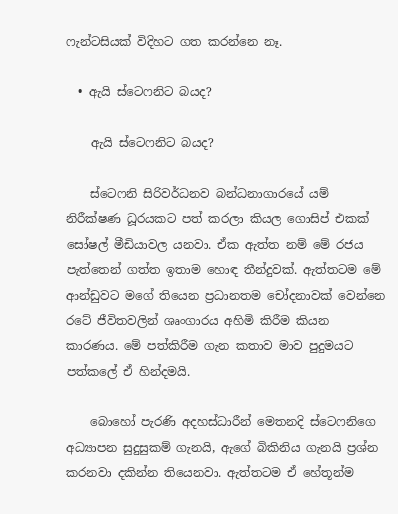ෆැන්‍ටසියක් විදිහට ගත කරන්නෙ නෑ.

  • ඇයි ස්ටෙෆනිට බයද?

    ඇයි ස්ටෙෆනිට බයද?

    ස්ටෙෆනි සිරිවර්ධනව බන්ධනාගාරයේ යම් නිරීක්ෂණ ධූරයකට පත් කරලා කියල ගොසිප් එකක් සෝෂල් මීඩියාවල යනවා. ඒක ඇත්ත නම් මේ රජය පැත්තෙන් ගත්ත ඉතාම හොඳ තීන්දුවක්. ඇත්තටම මේ ආන්ඩුවට මගේ තියෙන ප්‍රධානතම චෝදනාවක් වෙන්නෙ රටේ ජීවිතවලින් ශෘංගාරය අහිමි කිරීම කියන කාරණය. මේ පත්කිරීම ගැන කතාව මාව පුදුමයට පත්කලේ ඒ හින්දමයි.

    බොහෝ පැරණි අදහස්ධාරීන් මෙතනදි ස්ටෙෆනිගෙ අධ්‍යාපන සුදුසුකම් ගැනයි, ඇගේ බිකිනිය ගැනයි ප්‍රශ්න කරනවා දකින්න තියෙනවා. ඇත්තටම ඒ හේතූන්ම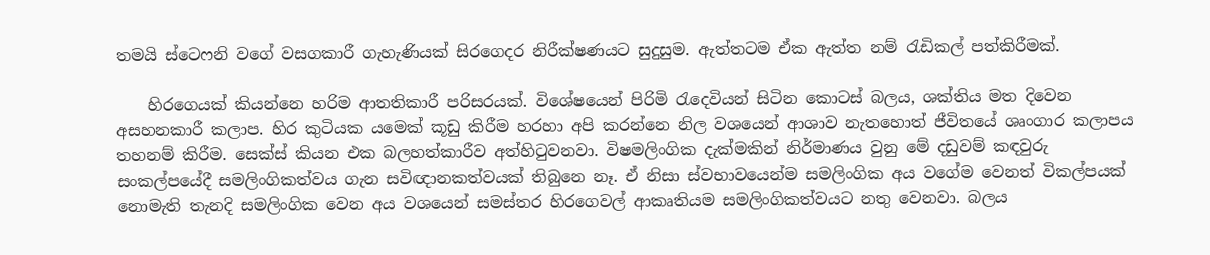තමයි ස්ටෙෆනි වගේ වසගකාරී ගැහැණියක් සිරගෙදර නිරීක්ෂණයට සුදුසුම. ඇත්තටම ඒක ඇත්ත නම් රැඩිකල් පත්කිරීමක්.

    හිරගෙයක් කියන්නෙ හරිම ආතතිකාරී පරිසරයක්. විශේෂයෙන් පිරිමි රැදෙවියන් සිටින කොටස් බලය, ශක්තිය මත දිවෙන අසහනකාරී කලාප. හිර කුටියක යමෙක් කූඩු කිරීම හරහා අපි කරන්නෙ නිල වශයෙන් ආශාව නැතහොත් ජීවිතයේ ශෘංගාර කලාපය තහනම් කිරීම. සෙක්ස් කියන එක බලහත්කාරීව අත්හිටුවනවා. විෂමලිංගික දැක්මකින් නිර්මාණය වුනු මේ දඩුවම් කඳවුරු සංකල්පයේදී සමලිංගිකත්වය ගැන සවිඥානකත්වයක් තිබුනෙ නෑ. ඒ නිසා ස්වභාවයෙන්ම සමලිංගික අය වගේම වෙනත් විකල්පයක් නොමැති තැනදි සමලිංගික වෙන අය වශයෙන් සමස්තර හිරගෙවල් ආකෘතියම සමලිංගිකත්වයට නතු වෙනවා. බලය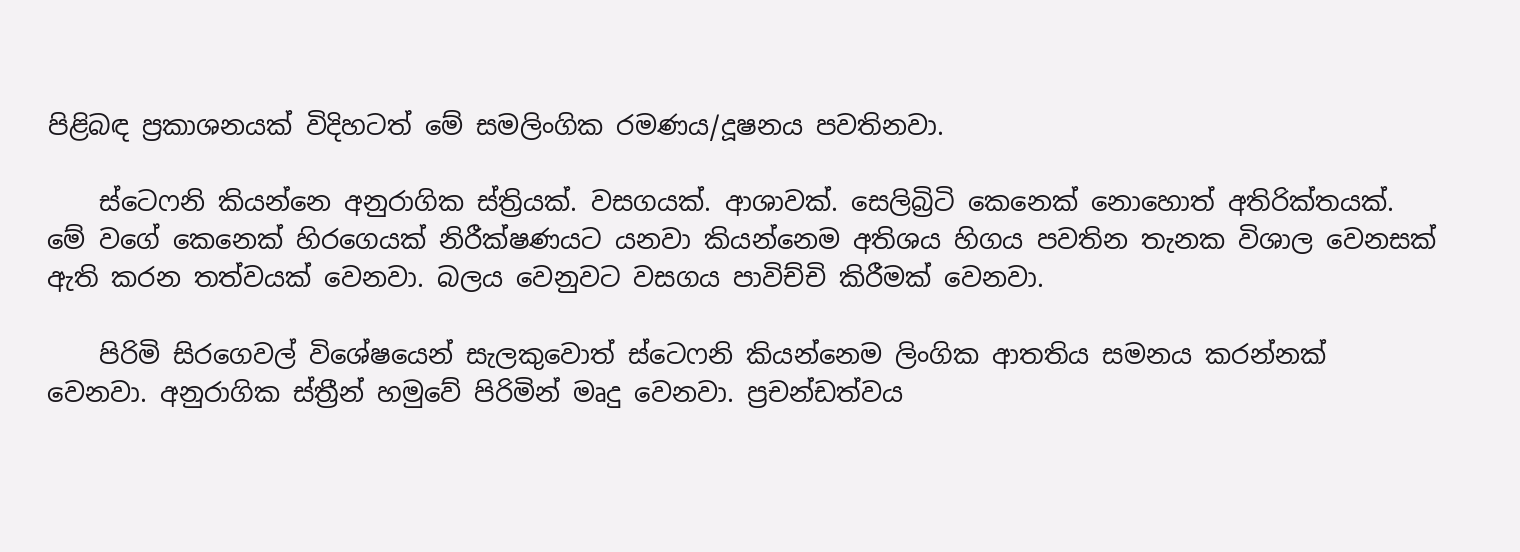පිළිබඳ ප්‍රකාශනයක් විදිහටත් මේ සමලිංගික රමණය/දූෂනය පවතිනවා.

    ස්ටෙෆනි කියන්නෙ අනුරාගික ස්ත්‍රියක්. වසගයක්. ආශාවක්. සෙලිබ්‍රි‍ටි කෙනෙක් නොහොත් අතිරික්තයක්. මේ වගේ කෙනෙක් හිරගෙයක් නිරීක්ෂණයට යනවා කියන්නෙම අතිශය හිගය පවතින තැනක විශාල වෙනසක් ඇති කරන තත්වයක් වෙනවා. බලය වෙනුවට වසගය පාවිච්චි කිරීමක් වෙනවා.

    පිරිමි සිරගෙවල් විශේෂයෙන් සැලකුවොත් ස්ටෙෆනි කියන්නෙම ලිංගික ආතතිය සමනය කරන්නක් වෙනවා. අනුරාගික ස්ත්‍රීන් හමුවේ පිරිමින් මෘදු වෙනවා. ප්‍රචන්ඩත්වය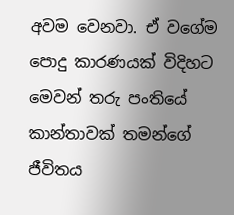අවම වෙනවා. ඒ වගේම පොදු කාරණයක් විදිහට මෙවන් තරු පංතියේ කාන්තාවක් තමන්ගේ ජීවිතය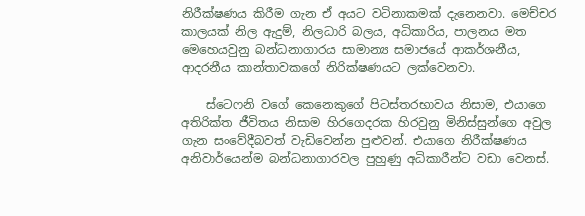නිරීක්ෂණය කිරීම ගැන ඒ අයට වටිනාකමක් දැනෙනවා. මෙච්චර කාලයක් නිල ඇදුම්, නිලධාරි බලය, අධිකාරිය, පාලනය මත මෙහෙයවුනු බන්ධනාගාරය සාමාන්‍ය සමාජයේ ආකර්ශනීය, ආදරනීය කාන්තාවකගේ නිරික්ෂණයට ලක්වෙනවා.

    ස්ටෙෆනි වගේ කෙනෙකුගේ පිටස්තරභාවය නිස‍ාම, එයාගෙ අතිරික්ත ජීවිතය නිසාම හිරගෙදරක හිරවුනු මිනිස්සුන්ගෙ අවුල ගැන සංවේදීබවත් වැඩිවෙන්න පුළුවන්. එයාගෙ නිරීක්ෂණය අනිවාර්යෙන්ම බන්ධනාගාරවල පුහුණු අධිකාරීන්ට වඩා වෙනස්.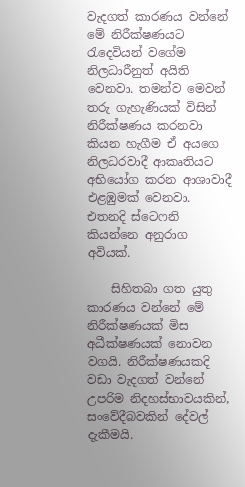වැදගත් කාරණය වන්නේ මේ නිරීක්ෂණයට රැදෙවියන් වගේම නිලධාරීනුත් අයිති වෙනවා. තමන්ව මෙවන් තරු ගැහැණියක් විසින් නිරීක්ෂණය කරනවා කියන හැගීම ඒ අයගෙ නිලධරවාදී ආකෘතියට අභියෝග කරන ආශාවාදී එළඹුමක් වෙනවා. එතනදි ස්ටෙෆනි කියන්නෙ අනුරාග අවියක්.

    සිහිතබා ගත යුතු කාරණය වන්නේ මේ නිරීක්ෂණයක් මිස අධීක්ෂණයක් නොවන වගයි. නිරීක්ෂණයකදි වඩා වැදගත් වන්නේ උපරිම නිදහස්භාවයකින්, සංවේදීබවකින් දේවල් දැකීමයි.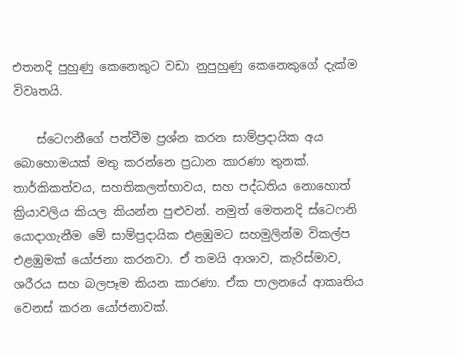එතනදි පුහුණු කෙනෙකුට වඩා නුපුහුණු කෙනෙකුගේ දැක්ම විවෘතයි.

    ස්ටෙෆනීගේ පත්වීම ප්‍රශ්න කරන සාම්ප්‍රදායික අය බොහොමයක් මතු කරන්නෙ ප්‍රධාන කාරණා තුනක්. තාර්කිකත්වය, සහතිකලත්භාවය, සහ පද්ධතිය නොහොත් ක්‍රියාවලිය කියල කියන්න පුළුවන්. නමුත් මෙතනදි ස්ටෙෆනි යොදාගැනීම මේ සාම්ප්‍රදායික එළඹුමට සහමුලින්ම විකල්ප එළඹුමක් යෝජනා කරනවා. ඒ තමයි ආශාව, කැරිස්මාව, ශරීරය සහ බලපෑම කියන කාරණා. ඒක පාලනයේ ආකෘතිය වෙනස් කරන යෝජනාවක්.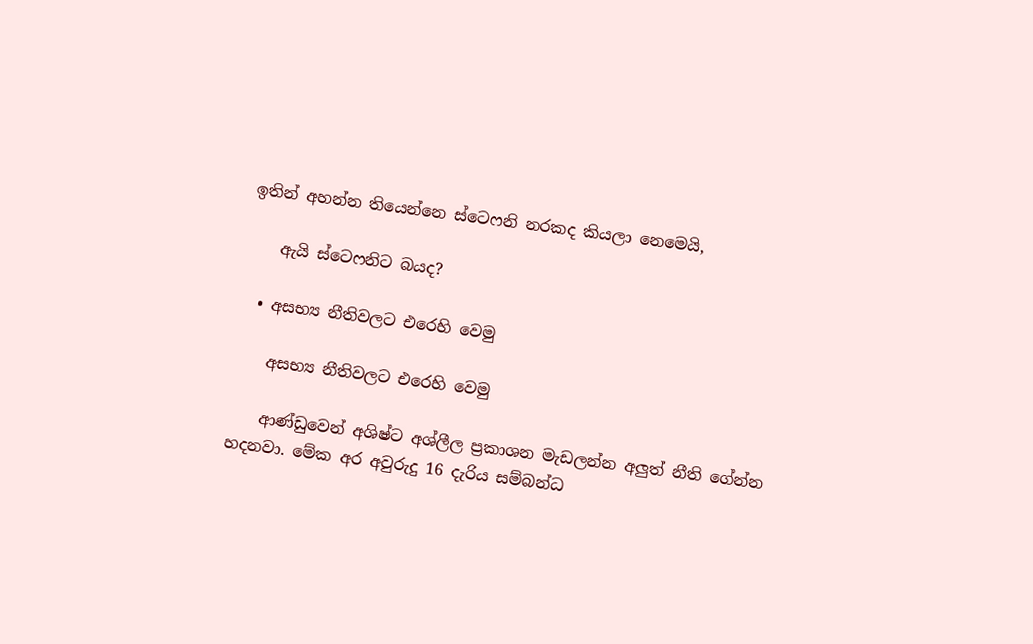ඉතින් අහන්න තියෙන්නෙ ස්ටෙෆනි නරකද කියලා නෙමෙයි,

    ඇයි ස්ටෙෆනිට බයද?

  • අසභ්‍ය නීතිවලට එරෙහි වෙමු

    අසභ්‍ය නීතිවලට එරෙහි වෙමු

    ආණ්ඩුවෙන් අශිෂ්ට අශ්ලීල ප්‍රකාශන මැඩලන්න අලුත් නීති ගේන්න හදනවා. මේක අර අවුරුදු 16 දැරිය සම්බන්ධ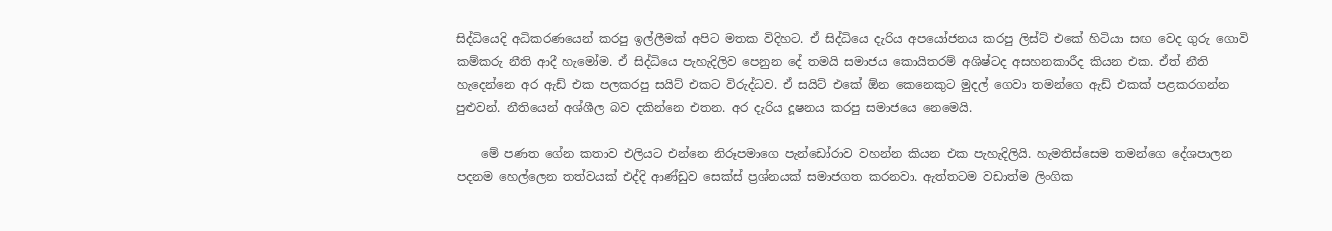සිද්ධියෙදි අධිකරණයෙන් කරපු ඉල්ලීමක් අපිට මතක විදිහට. ඒ සිද්ධියෙ දැරිය අපයෝජනය කරපු ලිස්ට් එකේ හිටියා සඟ වෙද ගුරු ගොවි කම්කරු නීති ආදී හැමෝම. ඒ සිද්ධියෙ පැහැදිලිව පෙනුන දේ තමයි සමාජය කොයිතරම් අශිෂ්ටද අසහනකාරීද කියන එක. ඒත් නීති හැදෙන්නෙ අර ඇඩ් එක පලකරපු සයිට් එකට විරුද්ධව. ඒ සයිට් එකේ ඕන කෙනෙකුට මුදල් ගෙවා තමන්ගෙ ඇඩ් එකක් පළකරගන්න පුළුවන්. නීතියෙන් අශ්ශීල බව දකින්නෙ එතන. අර දැරිය දූෂනය කරපු සමාජයෙ නෙමෙයි.

    මේ පණත ගේන කතාව එලියට එන්නෙ නිරූපමාගෙ පැන්ඩෝරාව වහන්න කියන එක පැහැදිලියි. හැමතිස්සෙම තමන්ගෙ දේශපාලන පදනම හෙල්ලෙන තත්වයක් එද්දි ආණ්ඩුව සෙක්ස් ප්‍රශ්නයක් සමාජගත කරනවා. ඇත්තටම වඩාත්ම ලිංගික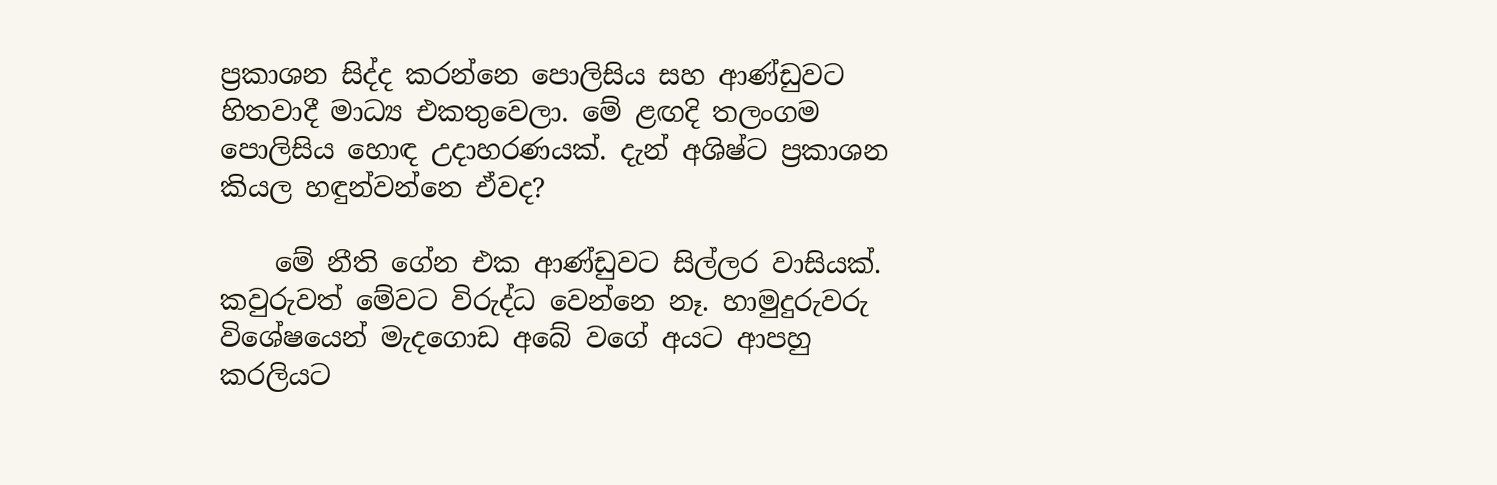ප්‍රකාශන සිද්ද කරන්නෙ පොලිසිය සහ ආණ්ඩුවට හිතවාදී මාධ්‍ය එකතුවෙලා. මේ ළඟදි තලංගම පොලිසිය හොඳ උදාහරණයක්. දැන් අශිෂ්ට ප්‍රකාශන කියල හඳුන්වන්නෙ ඒවද?

    මේ නීති ගේන එක ආණ්ඩුවට සිල්ලර වාසියක්. කවුරුවත් මේවට විරුද්ධ වෙන්නෙ නෑ. හාමුදුරුවරු විශේෂයෙන් මැදගොඩ අබේ වගේ අයට ආපහු කරලියට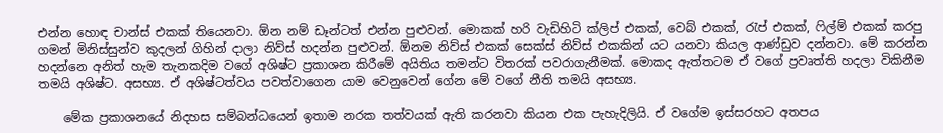එන්න හොඳ චාන්ස් එකක් තියෙනවා. ඕන නම් ඩෑන්ටත් එන්න පුළුවන්. මොකක් හරි වැඩිහිටි ක්ලිප් එකක්, වෙබ් එකක්, රැප් එකක්, ෆිල්ම් එකක් කරපු ගමන් මිනිස්සුන්ව කුදලන් ගිහින් දාලා නිව්ස් හදන්න පුළුවන්. ඕනම නිව්ස් එකක් සෙක්ස් නිව්ස් එකකින් යට යනවා කියල ආණ්ඩුව දන්නවා. මේ කරන්න හදන්නෙ අනිත් හැම තැනකදිම වගේ අශිෂ්ට ප්‍රකාශන කිරීමේ අයිතිය තමන්ට විතරක් පවරාගැනීමක්. මොකද ඇත්තටම ඒ වගේ ප්‍රවෘත්ති හදලා විකිනීම තමයි අශිෂ්ට. අසභ්‍ය. ඒ අශිෂ්ටත්වය පවත්වාගෙන යාම වෙනුවෙන් ගේන මේ වගේ නීති තමයි අසභ්‍ය.

    මේක ප්‍රකාශනයේ නිදහස සම්බන්ධයෙන් ඉතාම නරක තත්වයක් ඇති කරනවා කියන එක පැහැදිලියි. ඒ වගේම ඉස්සරහට අතපය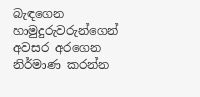බැඳගෙන හාමුදුරුවරුන්ගෙන් අවසර අරගෙන නිර්මාණ කරන්න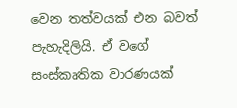වෙන තත්වයක් එන බවත් පැහැදිලියි. ඒ වගේ සංස්කෘතික වාරණයක්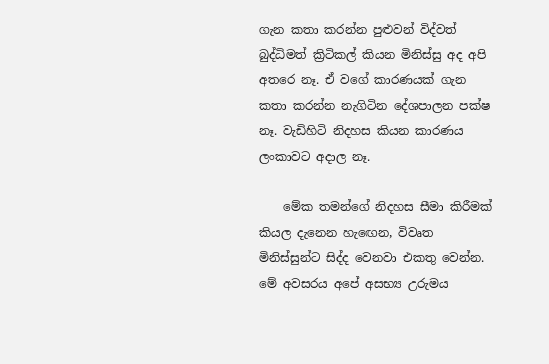ගැන කතා කරන්න පුළුවන් විද්වත් බුද්ධිමත් ක්‍රිටිකල් කියන මිනිස්සු අද අපි අතරෙ නෑ. ඒ වගේ කාරණයක් ගැන කතා කරන්න නැගිටින දේශපාලන පක්ෂ නෑ. වැඩිහිටි නිදහස කියන කාරණය ලංකාවට අදාල නෑ.

    මේක තමන්ගේ නිදහස සීමා කිරීමක් කියල දැනෙන හැඟ‍ෙන, විවෘත මිනිස්සුන්ට සිද්ද වෙනවා එකතු වෙන්න. මේ අවසරය අපේ අසභ්‍ය උරුමය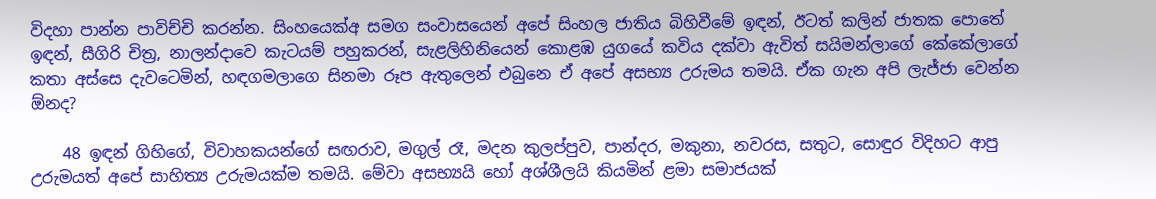විදහා පාන්න පාවිච්චි කරන්න. සිංහයෙක්අ සමග සංවාසයෙන් අපේ සිංහල ජාතිය බිහිවීමේ ඉඳන්, ඊටත් කලින් ජාතක පොතේ ඉඳන්, සීගිරි චිත්‍ර, නාලන්දාවෙ කැටයම් පහුකරන්, සැළලිහිනියෙන් කොළඹ යුගයේ කවිය දක්වා ඇවිත් සයිමන්ලාගේ කේකේලාගේ කතා අස්සෙ දැවටෙමින්, හඳගමලාගෙ සිනමා රූප ඇතුලෙන් එබුනෙ ඒ අපේ අසභ්‍ය උරුමය තමයි. ඒක ගැන අපි ලැජ්ජා වෙන්න ඕනද?

    48 ඉඳන් ගිහිගේ, විවාහකයන්ගේ සඟරාව, මගුල් රෑ, මදන කුලප්පුව, පාන්දර, මකුනා, නවරස, සතුට, සොඳුර විදිහට ආපු උරුමයත් අපේ සාහිත්‍ය උරුමයක්ම තමයි. මේවා අසභ්‍යයි හෝ අශ්ශීලයි කියමින් ළමා සමාජයක්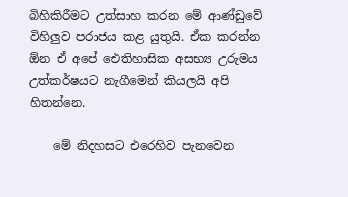බිහිකිරීමට උත්සාහ කරන මේ ආණ්ඩුවේ විහිලුව පරාජය කළ යුතුයි. ඒක කරන්න ඕන ඒ අපේ ඓතිහාසික අසභ්‍ය උරුමය උත්කර්ෂයට නැගීමෙන් කියලයි අපි හිතන්නෙ.

    මේ නිදහසට එරෙහිව පැනවෙන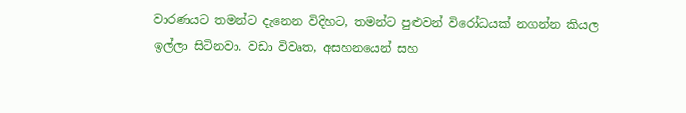වාරණයට තමන්ට දැනෙන විදිහට, තමන්‍ට පුළුවන් විරෝධයක් නගන්න කියල ඉල්ලා සිටිනවා. වඩා විවෘත, අසහනයෙන් සහ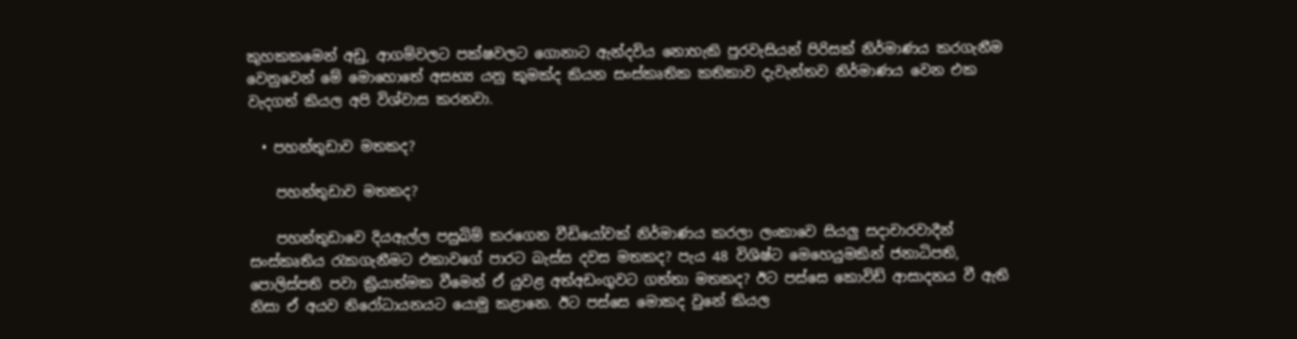කුහකකමෙන් අඩු, ආගම්වලට පක්ෂවලට ගොනාට ඇන්දවිය නොහැකි පුරවැසියන් පිරිසක් නිර්මාණය කරගැනීම වෙනුවෙන් මේ මොහොතේ අසභ්‍ය යනු කුමක්ද කියන සංස්කෘතික කතිකාව දැවැන්තව නිර්මාණය වෙන එක වැදගත් කියල අපි විශ්වාස කරනවා.

  • පහන්තුඩාව මතකද?

    පහන්තුඩාව මතකද?

    පහන්තුඩාවෙ දියඇල්ල පසුබිම් කරගෙන වීඩියෝවක් නිර්මාණය කරලා ලංකාවෙ සියලු සදාචාරවාදීන් සංස්කෘතිය රැකගැනීමට එකාවගේ පාරට බැස්ස දවස මතකද? පැය 48 විශිෂ්ට මෙහෙයුමකින් ජනාධිපති, පොලිස්පති පවා ක්‍රියාත්මක වීමෙන් ඒ යුවළ අත්අඩංගුවට ගත්තා මතකද? ඊට පස්සෙ කොවිඩ් ආසාදනය වී ඇති නිසා ඒ අයව නිරෝධායනයට යොමු කළානෙ. ඊට පස්සෙ මොකද වුනේ කියල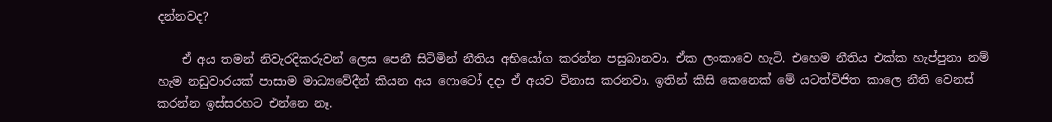දන්නවද?

    ඒ අය තමන් නිවැරදිකරුවන් ලෙස පෙනී සිටිමින් නීතිය අභියෝග කරන්න පසුබානවා. ඒක ලංකාවෙ හැටි. එහෙම නීතිය එක්ක හැප්පුනා නම් හැම නඩුවාරයක් පාසාම මාධ්‍යවේදීන් කියන අය ෆොටෝ දදා ඒ අයව විනාස කරනවා. ඉතින් කිසි කෙනෙක් මේ යටත්විජිත කාලෙ නීති වෙනස් කරන්න ඉස්සරහට එන්නෙ නෑ.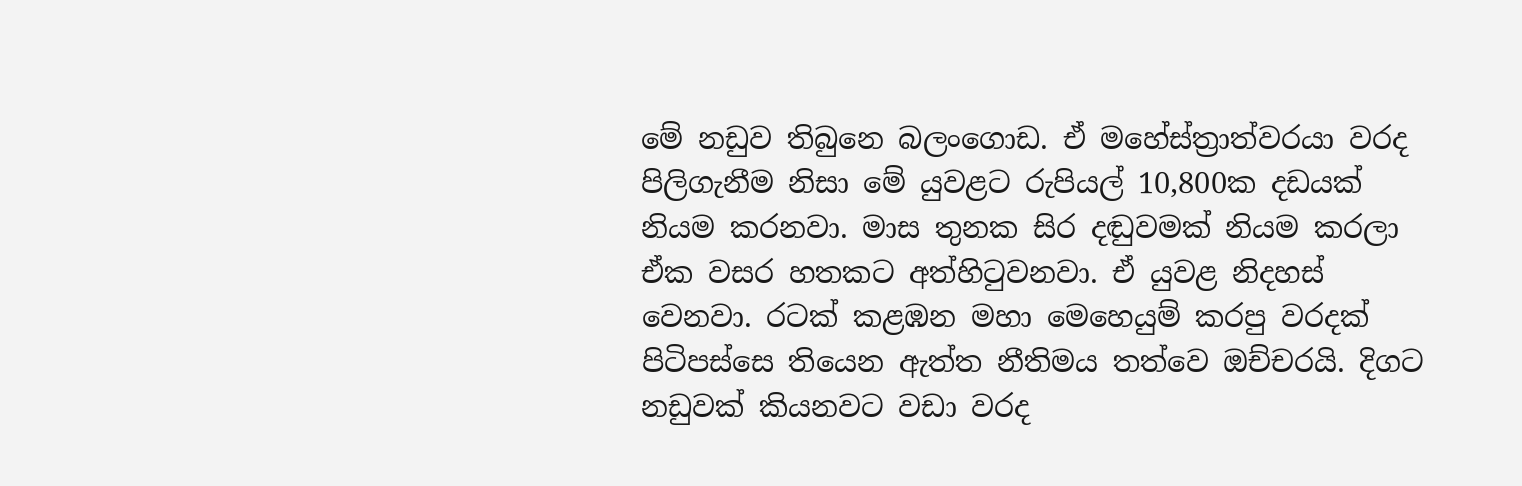මේ නඩුව තිබුනෙ බලංගොඩ. ඒ මහේස්ත්‍රාත්වරයා වරද පිලිගැනීම නිසා මේ යුවළට රුපියල් 10,800ක දඩයක් නියම කරනවා. මාස තුනක සිර දඬුවමක් නියම කරලා ඒක වසර හතකට අත්හිටුවනවා. ඒ යුවළ නිදහස් වෙනවා. රටක් කළඹන මහා මෙහෙයුම් කරපු වරදක් පිටිපස්සෙ තියෙන ඇත්ත නීතිමය තත්වෙ ඔච්චරයි. දිගට නඩුවක් කියනවට වඩා වරද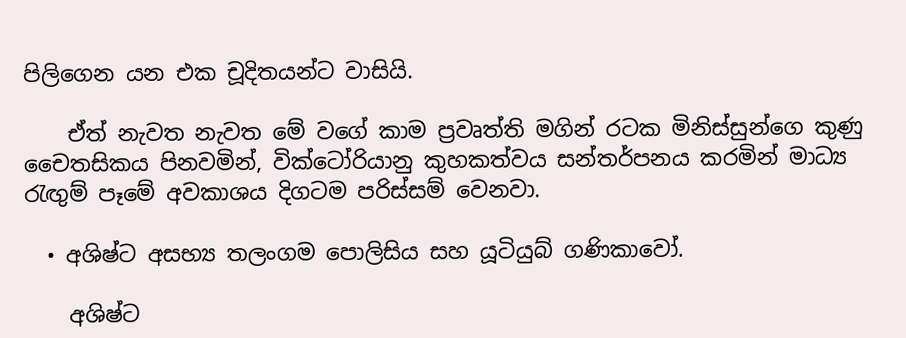පිලිගෙන යන එක චූදිතයන්ට වාසියි.

    ඒත් නැවත නැවත මේ වගේ කාම ප්‍රවෘත්ති මගින් රටක මිනිස්සුන්ගෙ කුණු චෛතසිකය පිනවමින්, වික්ටෝරියානු කුහකත්වය සන්තර්පනය කරමින් මාධ්‍ය රැඟුම් පෑමේ අවකාශය දිගටම පරිස්සම් වෙනවා.

  • අශිෂ්ට අසභ්‍ය තලංගම පොලිසිය සහ යූටියුබ් ගණිකාවෝ.

    අශිෂ්ට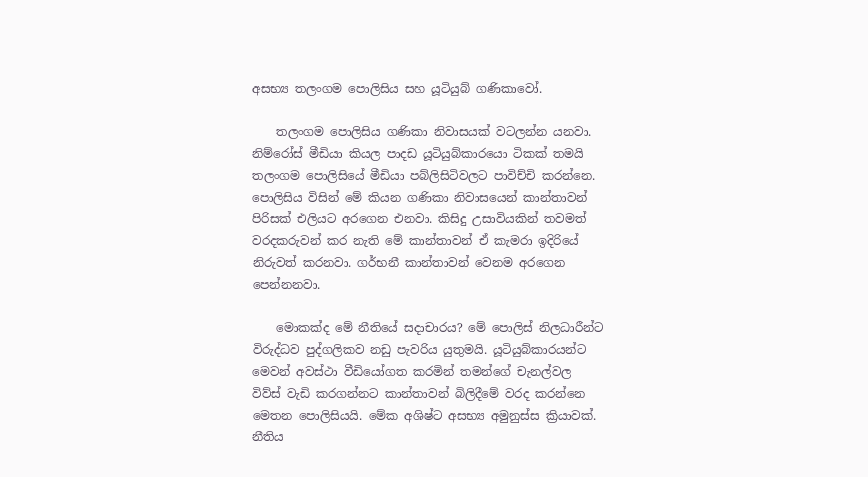අසභ්‍ය තලංගම පොලිසිය සහ යූටියුබ් ගණිකාවෝ.

    තලංගම පොලිසිය ගණිකා නිවාසයක් වටලන්න යනවා. නිම්රෝස් මීඩියා කියල පාදඩ යූටියුබ්කාරයො ටිකක් තමයි තලංගම පොලිසියේ මීඩියා පබ්ලිසිටිවලට පාවිච්චි කරන්නෙ. පොලිසිය විසින් මේ කියන ගණිකා නිවාසයෙන් කාන්තාවන් පිරිසක් එලියට අරගෙන එනවා. කිසිදු උසාවියකින් තවමත් වරදකරුවන් කර නැති මේ කාන්තාවන් ඒ කැමරා ඉදිරියේ නිරුවත් කරනවා. ගර්භනී කාන්තාවන් වෙනම අරගෙන පෙන්නනවා.

    මොකක්ද මේ නීතියේ සදාචාරය? මේ පොලිස් නිලධාරීන්ට විරුද්ධව පුද්ගලිකව නඩු පැවරිය යුතුමයි. යූටියුබ්කාරයන්ට මෙවන් අවස්ථා වීඩියෝගත කරමින් තමන්ගේ චැනල්වල විව්ස් වැඩි කරගන්නට කාන්තාවන් බිලිදීමේ වරද කරන්නෙ මෙතන පොලිසියයි. මේක අශිෂ්ට අසභ්‍ය අමුනුස්ස ක්‍රියාවක්. නීතිය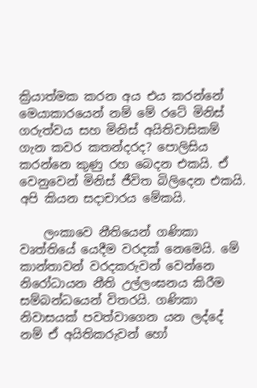ක්‍රියාත්මක කරන අය එය කරන්නේ මෙයාකාරයෙන් නම් මේ රටේ මිනිස් ගරුත්වය සහ මිනිස් අයිතිවාසිකම් ගැන කවර කතන්දරද? පොලිසිය කරන්නෙ කුණු රහ බෙදන එකයි. ඒ වෙනුවෙන් මිනිස් ජීවිත බිලිදෙන එකයි. අපි කියන සදාචාරය මේකයි.

    ලංකාවෙ නීතියෙන් ගණිකා වෘත්තියේ යෙදීම වරදක් නෙමෙයි. මේ කාන්තාවන් වරදකරුවන් වෙන්නෙ නිරෝධායන නීති උල්ලංඝනය කිරීම සම්බන්ධයෙන් විතරයි. ගණිකා නිවාසයක් පවත්වාගෙන යන ලද්දේ නම් ඒ අයිතිකරුවන් හෝ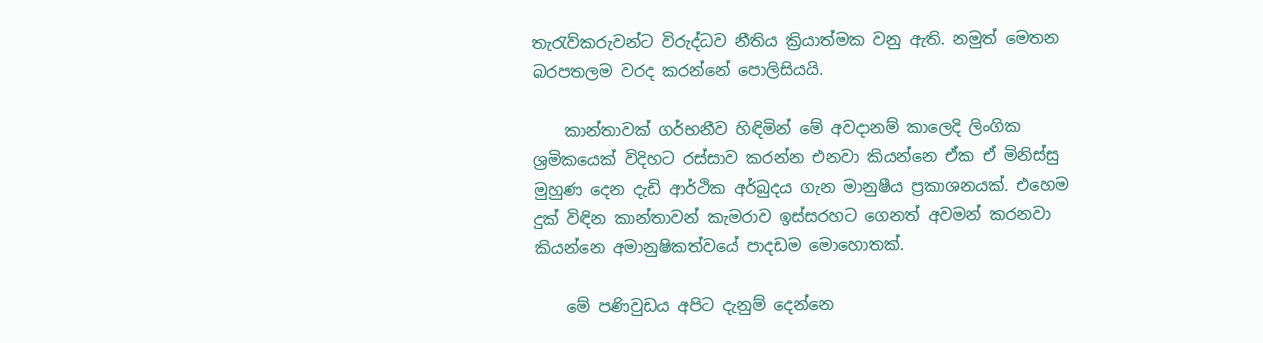තැරැව්කරුවන්ට විරුද්ධව නීතිය ක්‍රියාත්මක වනු ඇති. නමුත් මෙතන බරපතලම වරද කරන්නේ පොලිසියයි.

    කාන්තාවක් ගර්භනීව හිඳිමින් මේ අවදානම් කාලෙදි ලිංගික ශ්‍රමිකයෙක් විදිහට රස්සාව කරන්න එනවා කියන්නෙ ඒක ඒ මිනිස්සු මුහුණ දෙන දැඩි ආර්ථික අර්බුදය ගැන මානුෂීය ප්‍රකාශනයක්. එහෙම දුක් විඳින කාන්තාවන් කැමරාව ඉස්සරහට ගෙනත් අවමන් කරනවා කියන්නෙ අමානුෂිකත්වයේ පාදඩම මොහොතක්.

    මේ පණිවුඩය අපිට දැනුම් දෙන්නෙ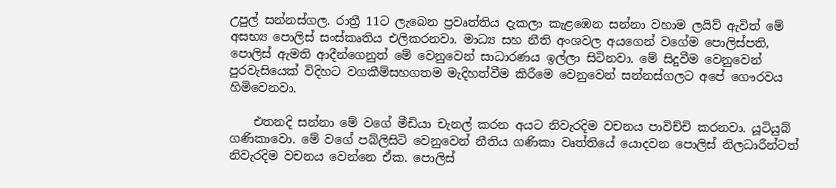උපුල් සන්නස්ගල. රාත්‍රී 11ට ලැබෙන ප්‍රවෘත්තිය දැකලා කැළඹෙන සන්නා වහාම ලයිව් ඇවිත් මේ අසභ්‍ය පොලිස් සංස්කෘතිය එලිකරනවා. මාධ්‍ය සහ නීති අංශවල අයගෙන් වගේම පොලිස්පති, පොලිස් ඇමති ආදීන්ගෙනුත් මේ වෙනුවෙන් සාධාරණය ඉල්ලා සිටිනවා. මේ සිදුවීම වෙනුවෙන් පුරවැසියෙක් විදිහට වගකීම්සහගතම මැදිහත්වීම කිරීමෙ වෙනුවෙන් සන්නස්ගලට අපේ ගෞරවය හිමිවෙනවා.

    එතනදි සන්නා මේ වගේ මීඩියා චැනල් කරන අයට නිවැරදිම වචනය පාවිච්චි කරනවා. යූටියුබ් ගණිකාවො. මේ වගේ පබ්ලිසිටි වෙනුවෙන් නීතිය ගණිකා වෘත්තියේ යොදවන පොලිස් නිලධාරීන්ටත් නිවැරදිම වචනය වෙන්නෙ ඒක. පෙ‍ාලිස්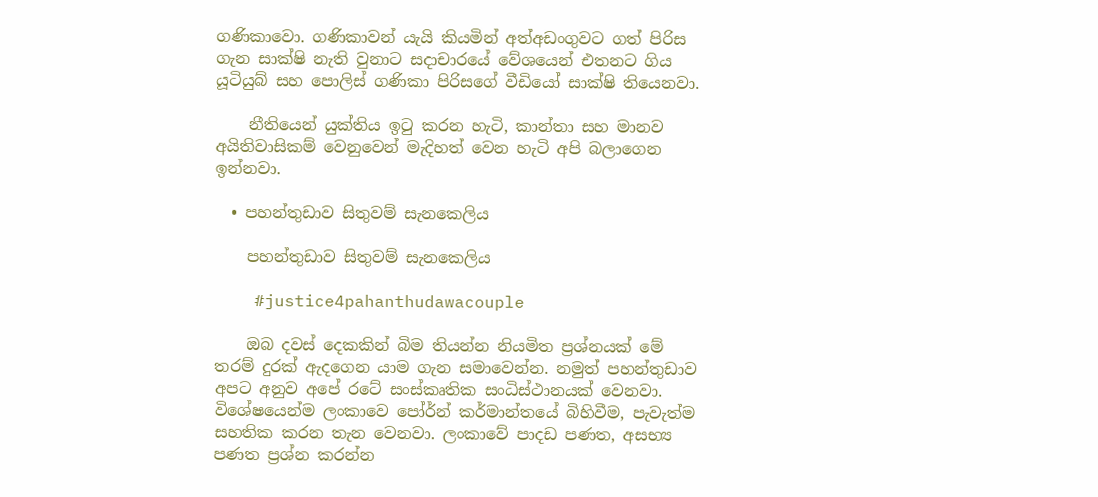ගණිකාවො. ගණිකාවන් යැයි කියමින් අත්අඩංගුවට ගත් පිරිස ගැන සාක්ෂි නැති වුනාට සදාචාරයේ වේශයෙන් එතනට ගිය යූටියුබ් සහ පොලිස් ගණිකා පිරිසගේ වීඩියෝ සාක්ෂි තියෙනවා.

    නීතියෙන් යුක්තිය ඉටු කරන හැටි, කාන්තා සහ මානව අයිතිවාසිකම් වෙනුවෙන් මැදිහත් වෙන හැටි අපි බලාගෙන ඉන්නවා.

  • පහන්තුඩාව සිතුවම් සැනකෙලිය

    පහන්තුඩාව සිතුවම් සැනකෙලිය

    #justice4pahanthudawacouple

    ඔබ දවස් දෙකකින් බිම තියන්න නියමිත ප්‍රශ්නයක් මේ තරම් දුරක් ඇදගෙන යාම ගැන සමා‍වෙන්න. නමුත් පහන්තුඩාව අපට අනුව අපේ රටේ සංස්කෘතික සංධිස්ථානයක් වෙනවා. විශේෂයෙන්ම ලංකාවෙ පෝර්න් කර්මාන්තයේ බිහිවීම, පැවැත්ම සහතික කරන තැන වෙනවා. ලංකාවේ පාදඩ පණත, අසභ්‍ය පණත ප්‍රශ්න කරන්න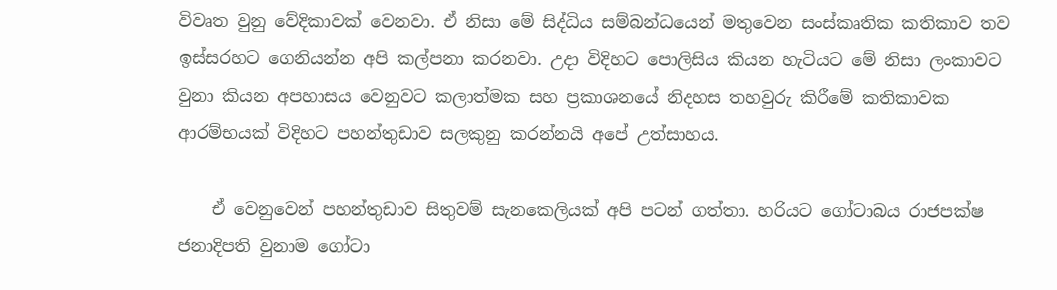විවෘත වුනු වේදිකාවක් වෙනවා. ඒ නිසා මේ සිද්ධිය සම්බන්ධයෙන් මතුවෙන සංස්කෘතික කතිකාව තව ඉස්සරහට ගෙනියන්න අපි කල්පනා කරනවා. උදා විදිහට පොලිසිය කියන හැටියට මේ නිසා ලංකාවට වුනා කියන අපහාසය වෙනුවට කලාත්මක සහ ප්‍රකාශනයේ නිදහස තහවුරු කිරීමේ කතිකාවක ආරම්භයක් විදිහට පහන්තුඩාව සලකුනු කරන්නයි අපේ උත්සාහය.

    ඒ වෙනුවෙන් පහන්තුඩාව සිතුවම් සැනකෙලියක් අපි පටන් ගත්තා. හරියට ගෝටාබය රාජපක්ෂ ජනාදිපති වුනාම ගෝටා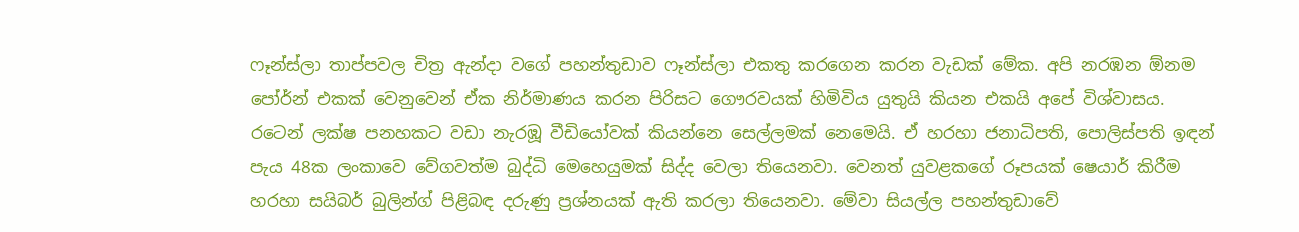ෆෑන්ස්ලා තාප්පවල චිත්‍ර ඇන්දා වගේ පහන්තුඩාව ෆෑන්ස්ලා එකතු කරගෙන කරන වැඩක් මේක. අපි නරඹන ඕනම පෝර්න් එකක් වෙනුවෙන් ඒක නිර්මාණය කරන පිරිසට ගෞරවයක් හිමිවිය යුතුයි කියන එකයි අපේ විශ්වාසය. රටෙන් ලක්ෂ පනහකට වඩා නැරඹූ වීඩියෝවක් කියන්නෙ සෙල්ලමක් නෙමෙයි. ඒ හරහා ජනාධිපති, පොලිස්පති ඉඳන් පැය 48ක ලංකාවෙ වේගවත්ම බුද්ධි මෙහෙයුමක් සිද්ද වෙලා තියෙනවා. වෙනත් යුවළකගේ රූපයක් ෂෙයාර් කිරීම හරහා සයිබර් බුලින්ග් පිළිබඳ දරුණු ප්‍රශ්නයක් ඇති කරලා තියෙනවා. මේවා සියල්ල පහන්තුඩාවේ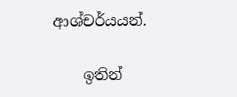ආශ්චර්යයන්.

    ඉතින්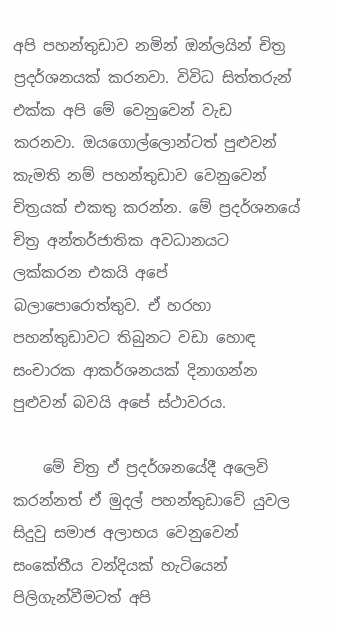අපි පහන්තුඩාව නමින් ඔන්ලයින් චිත්‍ර ප්‍රදර්ශනයක් කරනවා. විවිධ සිත්තරුන් එක්ක අපි මේ වෙනුවෙන් වැඩ කරනවා. ඔයගොල්ලොන්ටත් පුළුවන් කැමති නම් පහන්තුඩාව වෙනුවෙන් චිත්‍රයක් එකතු කරන්න. මේ ප්‍රදර්ශනයේ චිත්‍ර අන්තර්ජාතික අවධානයට ලක්කරන එකයි අපේ බලාපොරොත්තුව. ඒ හරහා පහන්තුඩාවට තිබුනට වඩා හොඳ සංචාරක ආකර්ශනයක් දිනාගන්න පුළුවන් බවයි අපේ ස්ථාවරය.

    මේ චිත්‍ර ඒ ප්‍රදර්ශනයේදී අලෙවි කරන්නත් ඒ මුදල් පහන්තුඩාවේ යුවල සිදුවු සමාජ අලාභය වෙනුවෙන් සංකේතීය වන්දියක් හැටියෙන් පිලිගැන්වීමටත් අපි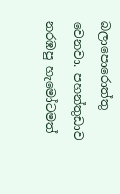බලාපොරොත්තු වෙනවා. පහන්තුඩාව නරඹපු හැමෝටමත්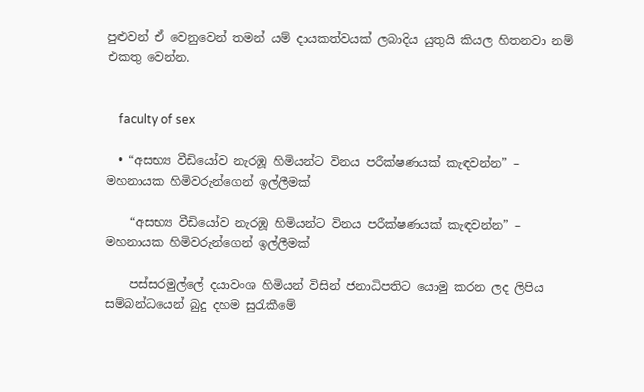පුළුවන් ඒ වෙනුවෙන් තමන් යම් දායකත්වයක් ලබාදිය යුතුයි කියල හිතනවා නම් එකතු වෙන්න.


    faculty of sex

  • “අසභ්‍ය වීඩියෝව නැරඹූ හිමියන්ට විනය පරීක්ෂණයක් කැඳවන්න” – මහනායක හිමිවරුන්ගෙන් ඉල්ලීමක්

    “අසභ්‍ය වීඩියෝව නැරඹූ හිමියන්ට විනය පරීක්ෂණයක් කැඳවන්න” – මහනායක හිමිවරුන්ගෙන් ඉල්ලීමක්

    පස්සරමුල්ලේ දයාවංශ හිමියන් විසින් ජනාධිපතිට යොමු කරන ලද ලිපිය සම්බන්ධයෙන් බුදු දහම සුරැකීමේ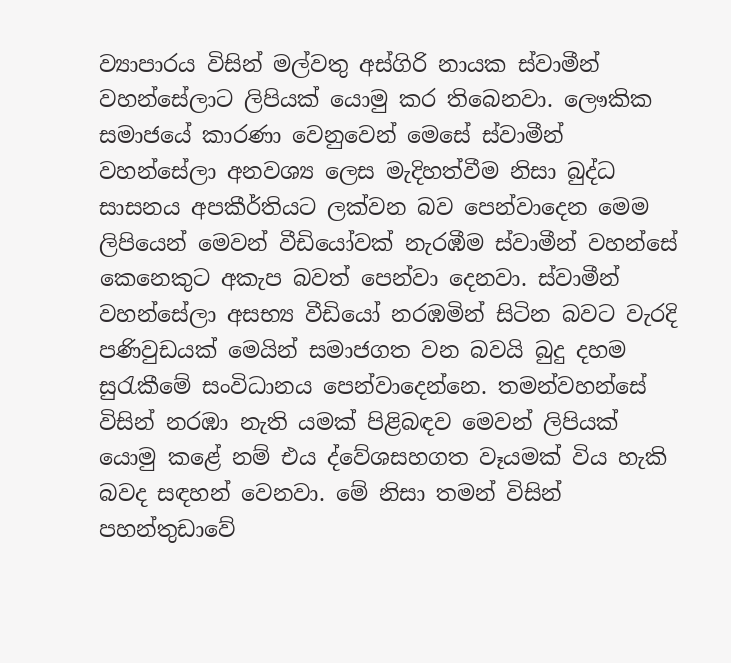ව්‍යාපාරය විසින් මල්වතු අස්ගිරි නායක ස්වාමීන් වහන්සේලාට ලිපියක් යොමු කර තිබෙනවා. ලෞකික සමාජයේ කාරණා වෙනුවෙන් මෙසේ ස්වාමීන් වහන්සේලා අනවශ්‍ය ලෙස මැදිහත්වීම නිසා බුද්ධ සාසනය අපකීර්තියට ලක්වන බව පෙන්වාදෙන මෙම ලිපියෙන් මෙවන් වීඩියෝවක් නැරඹීම ස්වාමීන් වහන්සේ කෙනෙකුට අකැප බවත් පෙන්වා දෙනවා. ස්වාමීන් වහන්සේලා අසභ්‍ය වීඩියෝ නරඹමින් සිටින බවට වැරදි පණිවුඩයක් මෙයින් සමාජගත වන බවයි බුදු දහම සුරැකීමේ සංවිධානය පෙන්වාදෙන්නෙ. තමන්වහන්සේ විසින් නරඹා නැති යමක් පිළිබඳව මෙවන් ලිපියක් යොමු කළේ නම් එය ද්වේශසහගත වෑයමක් විය හැකි බවද සඳහන් වෙනවා. මේ නිසා තමන් විසින් පහන්තුඩාවේ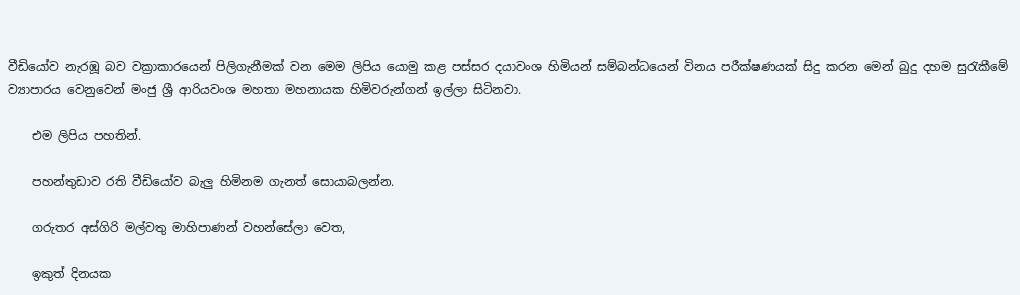වීඩියෝව නැරඹූ බව වක්‍රාකාරයෙන් පිලිගැනීමක් වන මෙම ලිපිය යොමු කළ පස්සර දයාවංශ හිමියන් සම්බන්ධයෙන් විනය පරීක්ෂණයක් සිදු කරන මෙන් ‍බුදු දහම සුරැකීමේ ව්‍යාපාරය වෙනුවෙන් මංජු ශ්‍රී ආරියවංශ මහතා මහනායක හිමිවරුන්ගන් ඉල්ලා සිටිනවා.

    එම ලිපිය පහතින්.

    පහන්තුඩාව රති වීඩියෝව බැලු හිමිනම ගැනත් සොයාබලන්න.

    ගරුතර අස්ගිරි මල්වතු මාහිපාණන් වහන්සේලා වෙත,

    ඉකුත් දිනයක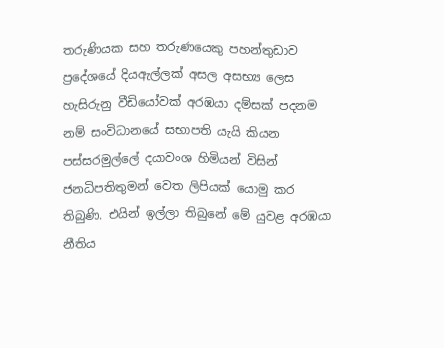තරුණියක සහ තරුණයෙකු පහන්තුඩාව ප්‍රදේශ‍යේ දියඇල්ලක් අසල අසභ්‍ය ලෙස හැසිරුනු වීඩියෝවක් අරඹයා දම්සක් පදනම නම් සංවිධානයේ සභාපති යැයි කියන පස්සරමුල්ලේ දයාවංශ හිමියන් විසින් ජනධිපතිතුමන් වෙත ලිපියක් යොමු කර තිබුණි. එයින් ඉල්ලා තිබුනේ මේ යුවළ අරඹයා නීතිය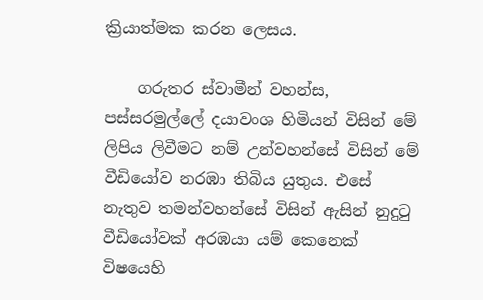ක්‍රියාත්මක කරන ලෙසය.

    ගරුතර ස්වාමීන් වහන්ස, පස්සරමුල්ලේ දයාවංශ හිමියන් විසින් මේ ලිපිය ලිවීමට නම් උන්වහන්සේ විසින් මේ වීඩියෝව නරඹා තිබිය යුතුය. එසේ නැතුව තමන්වහන්සේ විසින් ඇසින් නුදුටු වීඩියෝවක් අරඹයා යම් කෙනෙක් විෂයෙහි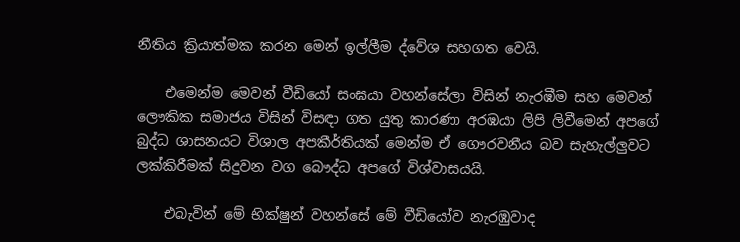නීතිය ක්‍රියාත්මක කරන මෙන් ඉල්ලීම ද්වේශ සහගත වෙයි.

    එමෙන්ම මෙවන් වීඩියෝ සංඝයා වහන්සේලා විසින් නැරඹීම සහ මෙවන් ලෞකික සමාජය විසින් විසඳා ගත යුතු කාරණා අරඹයා ලිපි ලිවීමෙන් අපගේ බුද්ධ ශාසනයට විශාල අපකීර්තියක් මෙන්ම ඒ ගෞරවනීය බව සැහැල්ලුවට ලක්කිරීමක් සිදුවන වග බෞද්ධ අපගේ විශ්වාසයයි.

    එබැවින් මේ භික්ෂුන් වහන්සේ මේ වීඩියෝව නැරඹුවාද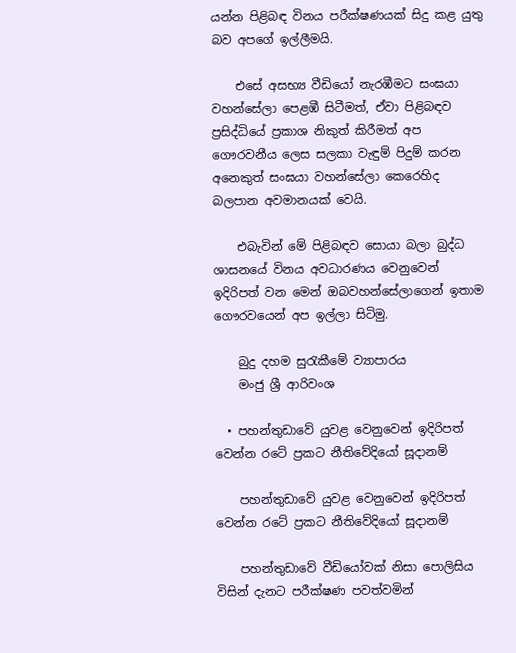යන්න පිළිබඳ විනය පරීක්ෂණයක් සිදු කළ යුතු බව අපගේ ඉල්ලීමයි.

    එසේ අසභ්‍ය වීඩියෝ නැරඹීමට සංඝයා වහන්සේලා පෙළඹී සිටීමත්, ඒවා පිළිබඳව ප්‍රසිද්ධියේ ප්‍රකාශ නිකුත් කිරීමත් අප ගෞරවනීය ලෙස සලකා වැඳුම් පිදුම් කරන අනෙකුත් සංඝයා වහන්සේලා කෙරෙහිද බලපාන අවමානයක් වෙයි.

    එබැවින් මේ පිළිබඳව සොයා බලා බුද්ධ ශාසනයේ විනය අවධාරණය වෙනුවෙන් ඉදිරිපත් වන මෙන් ඔබවහන්සේලාගෙන් ඉතාම ගෞරවයෙන් අප ඉල්ලා සිටිමු.

    බුදු දහම සුරැකීමේ ව්‍යාපාරය
    මංජු ශ්‍රී ආරිවංශ

  • පහන්තුඩාවේ යුවළ වෙනුවෙන් ඉදිරිපත් වෙන්න රටේ ප්‍රකට නීතිවේදියෝ සූදානම්

    පහන්තුඩාවේ යුවළ වෙනුවෙන් ඉදිරිපත් වෙන්න රටේ ප්‍රකට නීතිවේදියෝ සූදානම්

    පහන්තුඩාවේ වීඩියෝවක් නිසා පොලිසිය විසින් දැනට පරීක්ෂණ පවත්වමින්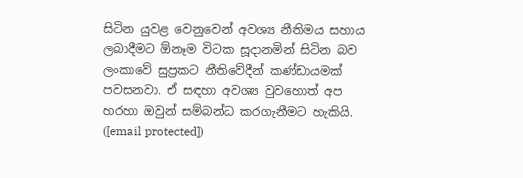සිටින යුවළ වෙනුවෙන් අවශ්‍ය නීතිමය සහාය ලබාදීමට ඕනෑම විටක සූදානමින් සිටින බව ලංකාවේ සුප්‍රකට නීතිවේදීන් කණ්ඩායමක් පවසනවා. ඒ සඳහා අවශ්‍ය වුවහොත් අප හරහා ඔවුන් සම්බන්ධ කරගැනීමට හැකියි. ([email protected])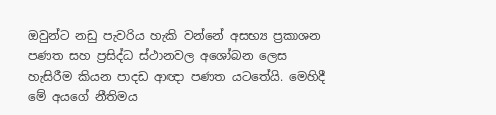ඔවුන්ට නඩු පැවරිය හැකි වන්නේ අසභ්‍ය ප්‍රකාශන පණත සහ ප්‍රසිද්ධ ස්ථානවල අශෝබන ලෙස හැසිරීම කියන පාදඩ ආඥා පණත යටතේයි. මෙහිදී මේ අයගේ නීතිමය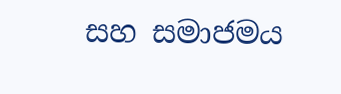සහ සමාජමය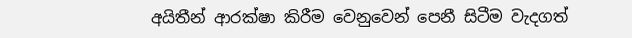අයිතීන් ආරක්ෂා කිරීම වෙනුවෙන් පෙනී සිටීම වැදගත්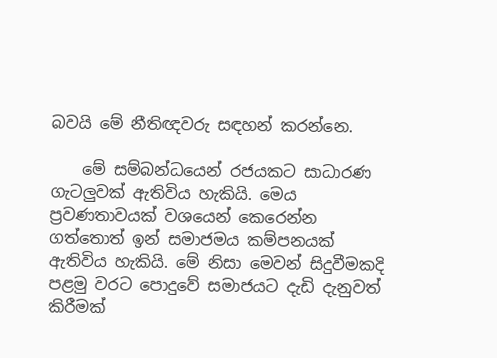බවයි මේ නීතිඥවරු සඳහන් කරන්නෙ.

    මේ සම්බන්ධයෙන් රජයකට සාධාරණ ගැටලුවක් ඇතිවිය හැකියි. මෙය ප්‍රවණතාවයක් වශයෙන් කෙරෙන්න ගත්තොත් ඉන් සමාජමය කම්පනයක් ඇතිවිය හැකියි. මේ නිසා මෙවන් සිදුවීමකදි පළමු වරට පොදුවේ සමාජයට දැඩි දැනුවත් කිරීමක්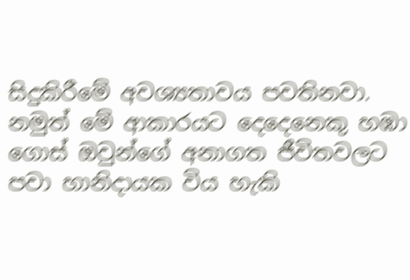සිදුකිරීමේ අවශ්‍යතාවය පවතිනවා. නමුත් මේ ආකාරයට දෙදෙනෙකු හඹා ගොස් ඔවුන්ගේ අනාගත ජීවිතවලට පවා හානිදායක විය හැකි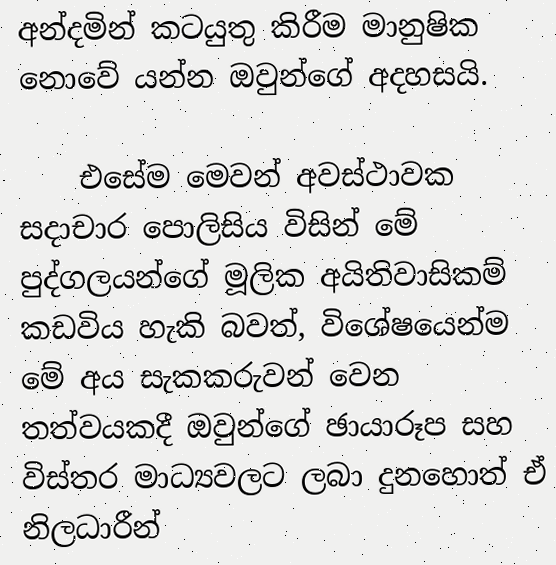අන්දමින් කටයුතු කිරීම මානුෂික නොවේ යන්න ඔවුන්ගේ අදහසයි.

    එසේම මෙවන් අවස්ථාවක සදාචාර පොලිසිය විසින් මේ පුද්ගලයන්ගේ මූලික අයිතිවාසිකම් කඩවිය හැකි බවත්, වි‍ශේෂයෙන්ම මේ අය සැකකරුවන් වෙන තත්වයකදී ඔවුන්ගේ ඡායාරූප සහ විස්තර මාධ්‍යවලට ලබා දුනහොත් ඒ නිලධාරීන්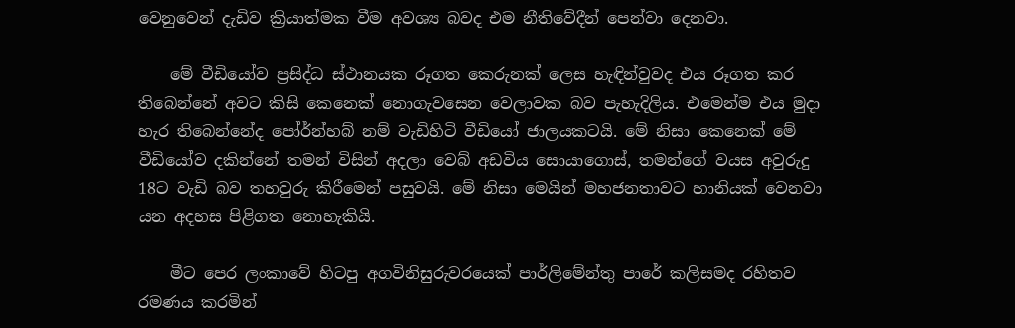වෙනුවෙන් දැඩිව ක්‍රියාත්මක වීම අවශ්‍ය බවද එම නීතිවේදීන් පෙන්වා දෙනවා.

    මේ වීඩියෝව ප්‍රසිද්ධ ස්ථානයක රූගත කෙරුනක් ලෙස හැඳින්වුවද එය රූගත කර තිබෙන්නේ අවට කිසි කෙනෙක් නොගැවසෙන වෙලාවක බව පැහැදිලිය. එමෙන්ම එය මුදා හැර තිබෙන්නේද පෝර්න්හබ් නම් වැඩිහිටි වීඩියෝ ජාලයකටයි. මේ නිසා කෙනෙක් මේ වීඩියෝව දකින්නේ තමන් විසින් අදලා වෙබ් අඩවිය සොයාගොස්, තමන්ගේ වයස අවුරුදු 18ට වැඩි බව තහවුරු කිරීමෙන් පසුවයි. මේ නිසා මෙයින් මහජනතාවට හානියක් වෙනවා යන අදහස පිළිගත නොහැකියි.

    මීට පෙර ලංකාවේ හිටපු අගවිනිසුරුවරයෙක් පාර්ලිමේන්තු පාරේ කලිසමද රහිතව රමණය කරමින්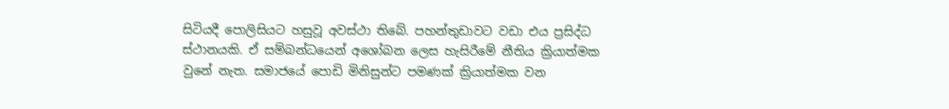සිටියදී පොලිසියට හසුවූ අවස්ථා තිබේ. පහන්තුඩාවට වඩා එය ප්‍රසිද්ධ ස්ථානයකි. ඒ සම්බන්ධයෙන් අශෝබන ලෙස හැසිරීමේ නීතිය ක්‍රියාත්මක වුනේ නැත. සමාජයේ පොඩි මිනිසුන්ට පමණක් ක්‍රියාත්මක වන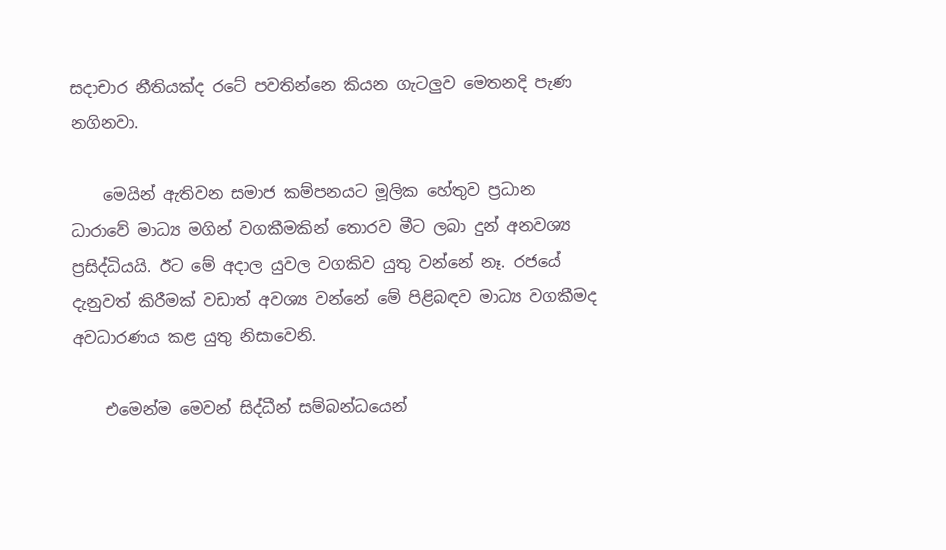සදාචාර නීතියක්ද රටේ පවතින්නෙ කියන ගැටලුව මෙතනදි පැණ නගිනවා.

    මෙයින් ඇතිවන සමාජ කම්පනයට මූලික හේතුව ප්‍රධාන ධාරාවේ මාධ්‍ය මගින් වගකීමකින් තොරව මීට ලබා දුන් අනවශ්‍ය ප්‍රසිද්ධියයි. ඊට මේ අදාල යුවල වගකිව යුතු වන්නේ නෑ. රජයේ දැනුවත් කිරීමක් වඩාත් අවශ්‍ය වන්නේ මේ පිළිබඳව මාධ්‍ය වගකීමද අවධාරණය කළ යුතු නිසාවෙනි.

    එමෙන්ම මෙවන් සිද්ධීන් සම්බන්ධයෙන්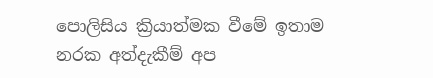පොලිසිය ක්‍රියාත්මක වීමේ ඉතාම නරක අත්දැකීම් අප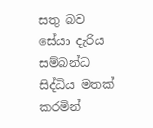සතු බව සේයා දැරිය සම්බන්ධ සිද්ධිය මතක් කරමින්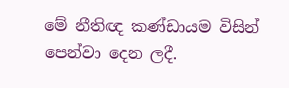මේ නීතිඥ කණ්ඩායම විසින් පෙන්වා දෙන ලදී.